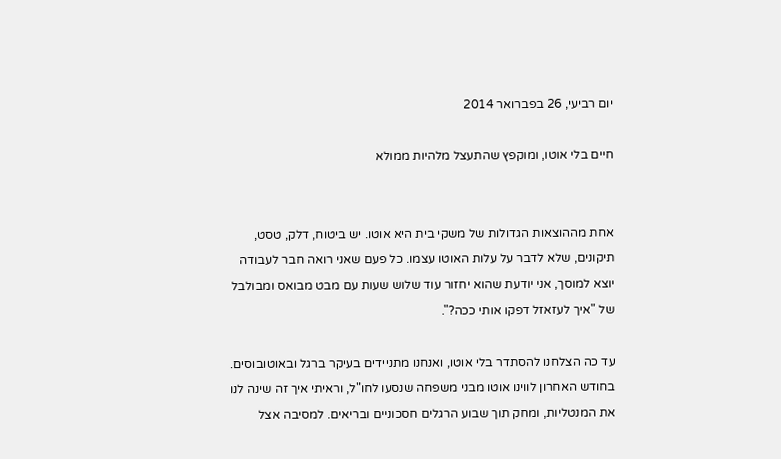יום רביעי, 26 בפברואר 2014

חיים בלי אוטו, ומוקפץ שהתעצל מלהיות ממולא


אחת מההוצאות הגדולות של משקי בית היא אוטו. יש ביטוח, דלק, טסט, תיקונים, שלא לדבר על עלות האוטו עצמו. כל פעם שאני רואה חבר לעבודה יוצא למוסך, אני יודעת שהוא יחזור עוד שלוש שעות עם מבט מבואס ומבולבל של "איך לעזאזל דפקו אותי ככה?".

עד כה הצלחנו להסתדר בלי אוטו, ואנחנו מתניידים בעיקר ברגל ובאוטובוסים. בחודש האחרון לווינו אוטו מבני משפחה שנסעו לחו"ל, וראיתי איך זה שינה לנו את המנטליות, ומחק תוך שבוע הרגלים חסכוניים ובריאים. למסיבה אצל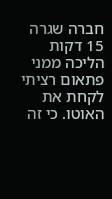חברה שגרה 15 דקות הליכה ממני פתאום רציתי לקחת את האוטו. כי זה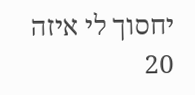יחסוך לי איזה 20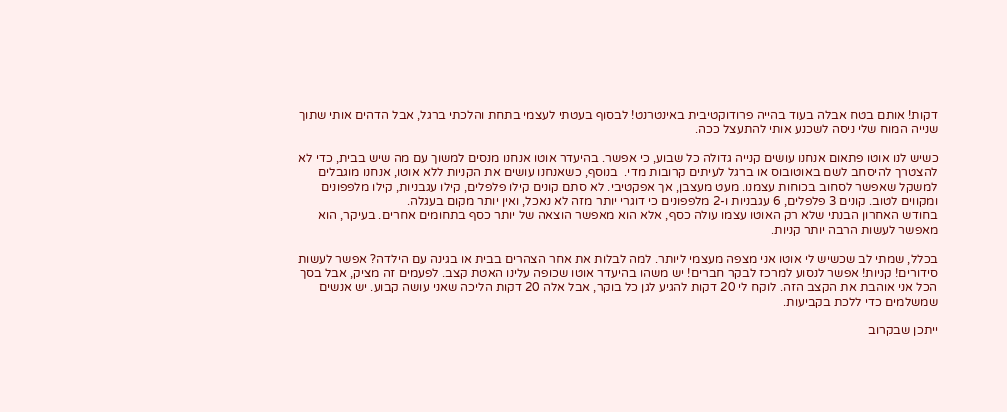דקות! אותם בטח אבלה בעוד בהייה פרודוקטיבית באינטרנט! לבסוף בעטתי לעצמי בתחת והלכתי ברגל, אבל הדהים אותי שתוך שנייה המוח שלי ניסה לשכנע אותי להתעצל ככה.

כשיש לנו אוטו פתאום אנחנו עושים קנייה גדולה כל שבוע, כי אפשר. בהיעדר אוטו אנחנו מנסים למשוך עם מה שיש בבית, כדי לא להצטרך להיסחב לשם באוטובוס או ברגל לעיתים קרובות מדי.  בנוסף, כשאנחנו עושים את הקניות ללא אוטו, אנחנו מוגבלים למשקל שאפשר לסחוב בכוחות עצמנו. מעט מעצבן, אך אפקטיבי. לא סתם קונים קילו פלפלים, קילו עגבניות, קילו מלפפונים ומקווים לטוב. קונים 3 פלפלים, 6 עגבניות ו-2 מלפפונים כי דוגרי יותר מזה לא נאכל, ואין יותר מקום בעגלה.
בחודש האחרון הבנתי שלא רק האוטו עצמו עולה כסף, אלא הוא מאפשר הוצאה של יותר כסף בתחומים אחרים. בעיקר, הוא מאפשר לעשות הרבה יותר קניות.

בכלל, שמתי לב שכשיש לי אוטו אני מצפה מעצמי ליותר. למה לבלות את אחר הצהרים בבית או בגינה עם הילדה? אפשר לעשות סידורים! קניות! אפשר לנסוע למרכז לבקר חברים! יש משהו בהיעדר אוטו שכופה עלינו האטת קצב. לפעמים זה מציק, אבל בסך הכל אני אוהבת את הקצב הזה. לוקח לי 20 דקות להגיע לגן כל בוקר, אבל אלה 20 דקות הליכה שאני עושה קבוע. יש אנשים שמשלמים כדי ללכת בקביעות.

ייתכן שבקרוב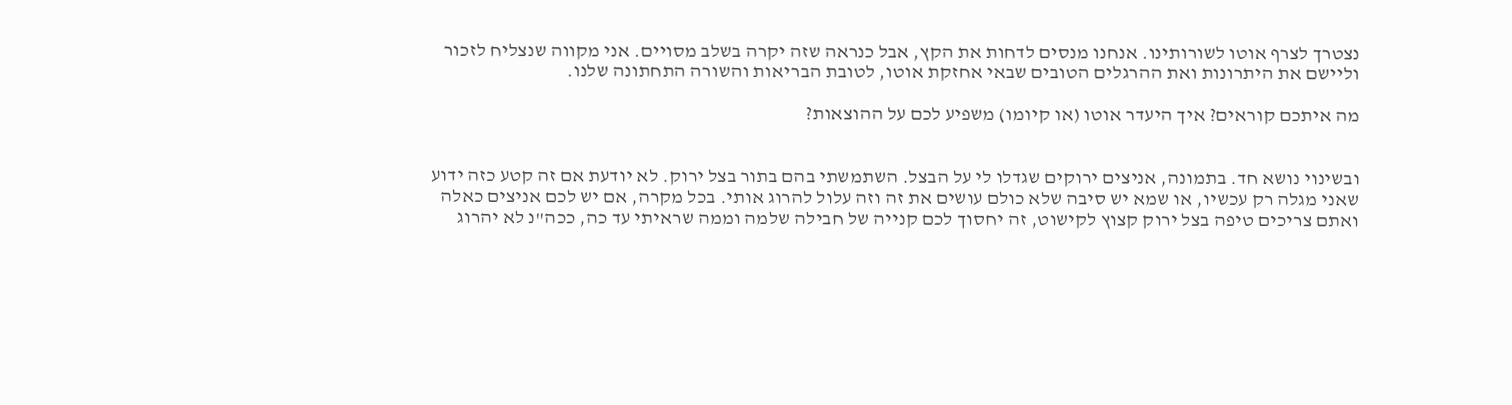נצטרך לצרף אוטו לשורותינו. אנחנו מנסים לדחות את הקץ, אבל כנראה שזה יקרה בשלב מסויים. אני מקווה שנצליח לזכור וליישם את היתרונות ואת ההרגלים הטובים שבאי אחזקת אוטו, לטובת הבריאות והשורה התחתונה שלנו.

מה איתכם קוראים? איך היעדר אוטו (או קיומו) משפיע לכם על ההוצאות?


ובשינוי נושא חד. בתמונה, אניצים ירוקים שגדלו לי על הבצל. השתמשתי בהם בתור בצל ירוק. לא יודעת אם זה קטע כזה ידוע שאני מגלה רק עכשיו, או שמא יש סיבה שלא כולם עושים את זה וזה עלול להרוג אותי. בכל מקרה, אם יש לכם אניצים כאלה ואתם צריכים טיפה בצל ירוק קצוץ לקישוט, זה יחסוך לכם קנייה של חבילה שלמה וממה שראיתי עד כה, ככה"נ לא יהרוג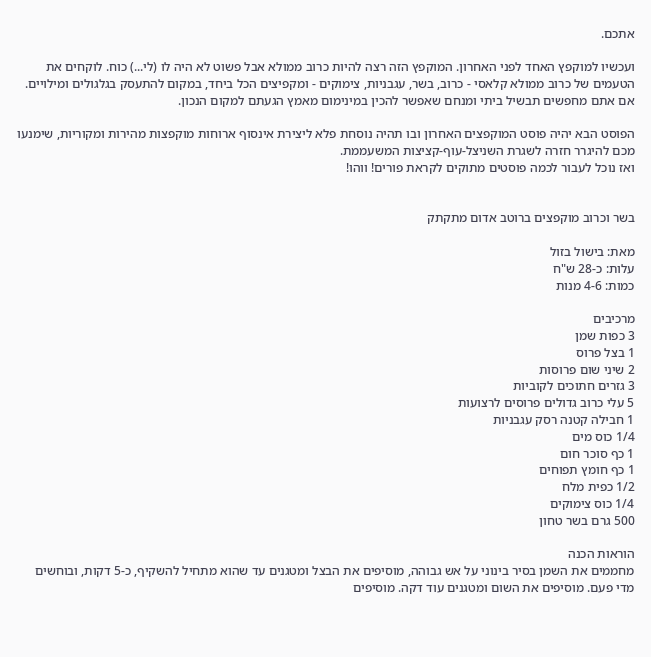אתכם.

ועכשיו למוקפץ האחד לפני האחרון. המוקפץ הזה רצה להיות כרוב ממולא אבל פשוט לא היה לו (לי...) כוח. לוקחים את הטעמים של כרוב ממולא קלאסי - כרוב, בשר, עגבניות, צימוקים - ומקפיצים הכל ביחד, במקום להתעסק בגלגולים ומילויים. אם אתם מחפשים תבשיל ביתי ומנחם שאפשר להכין במינימום מאמץ הגעתם למקום הנכון.

הפוסט הבא יהיה פוסט המוקפצים האחרון ובו תהיה נוסחת פלא ליצירת אינסוף ארוחות מוקפצות מהירות ומקוריות, שימנעו מכם להיגרר חזרה לשגרת השניצל-עוף-קציצות המשעממת.
ואז נוכל לעבור לכמה פוסטים מתוקים לקראת פורים! ווהו!


בשר וכרוב מוקפצים ברוטב אדום מתקתק

מאת: בישול בזול
עלות: כ-28 ש"ח
כמות: 4-6 מנות

מרכיבים
3 כפות שמן
1 בצל פרוס
2 שיני שום פרוסות
3 גזרים חתוכים לקוביות
5 עלי כרוב גדולים פרוסים לרצועות
1 חבילה קטנה רסק עגבניות
1/4 כוס מים
1 כף סוכר חום
1 כף חומץ תפוחים
1/2 כפית מלח
1/4 כוס צימוקים
500 גרם בשר טחון

הוראות הכנה
מחממים את השמן בסיר בינוני על אש גבוהה, מוסיפים את הבצל ומטגנים עד שהוא מתחיל להשקיף, כ-5 דקות, ובוחשים מדי פעם. מוסיפים את השום ומטגנים עוד דקה. מוסיפים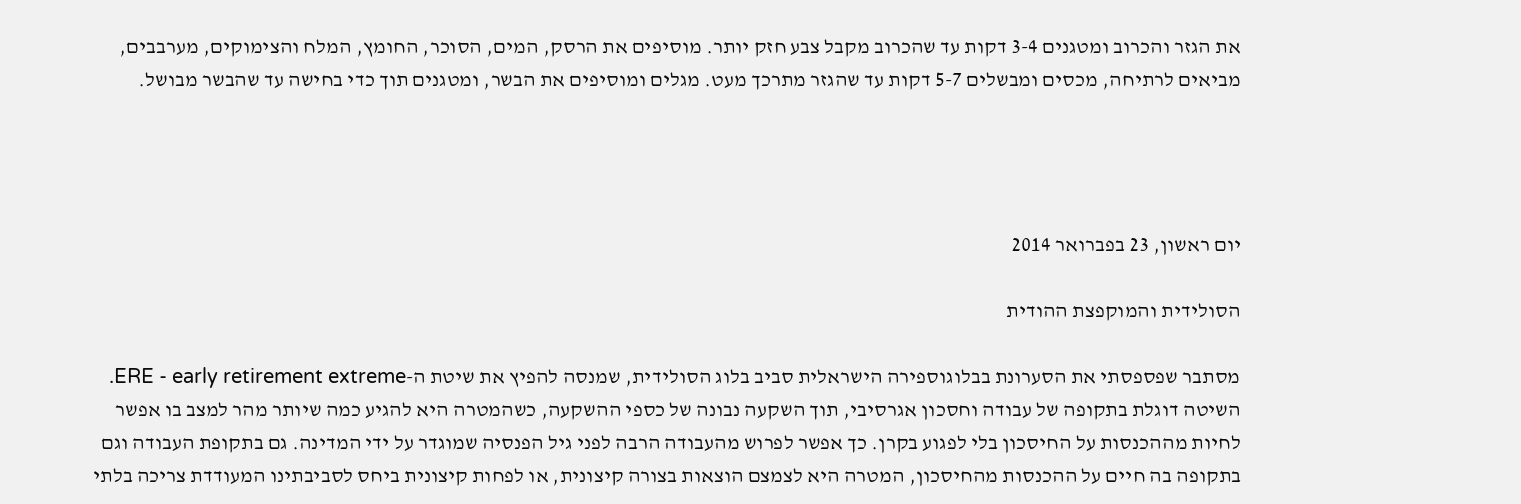את הגזר והכרוב ומטגנים 3-4 דקות עד שהכרוב מקבל צבע חזק יותר. מוסיפים את הרסק, המים, הסוכר, החומץ, המלח והצימוקים, מערבבים, מביאים לרתיחה, מכסים ומבשלים 5-7 דקות עד שהגזר מתרכך מעט. מגלים ומוסיפים את הבשר, ומטגנים תוך כדי בחישה עד שהבשר מבושל.




יום ראשון, 23 בפברואר 2014

הסולידית והמוקפצת ההודית

מסתבר שפספסתי את הסערונת בבלוגוספירה הישראלית סביב בלוג הסולידית, שמנסה להפיץ את שיטת ה-ERE - early retirement extreme. השיטה דוגלת בתקופה של עבודה וחסכון אגרסיבי, תוך השקעה נבונה של כספי ההשקעה, כשהמטרה היא להגיע כמה שיותר מהר למצב בו אפשר לחיות מההכנסות על החיסכון בלי לפגוע בקרן. כך אפשר לפרוש מהעבודה הרבה לפני גיל הפנסיה שמוגדר על ידי המדינה. גם בתקופת העבודה וגם בתקופה בה חיים על ההכנסות מהחיסכון, המטרה היא לצמצם הוצאות בצורה קיצונית, או לפחות קיצונית ביחס לסביבתינו המעודדת צריכה בלתי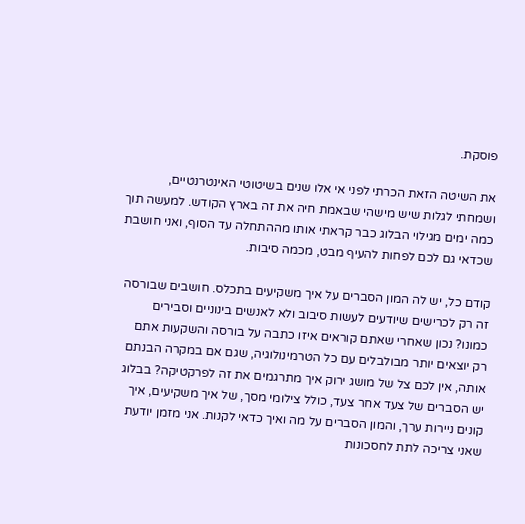פוסקת.

את השיטה הזאת הכרתי לפני אי אלו שנים בשיטוטי האינטרנטיים, ושמחתי לגלות שיש מישהי שבאמת חיה את זה בארץ הקודש. למעשה תוך כמה ימים מגילוי הבלוג כבר קראתי אותו מההתחלה עד הסוף, ואני חושבת שכדאי גם לכם לפחות להעיף מבט, מכמה סיבות.

קודם כל, יש לה המון הסברים על איך משקיעים בתכלס. חושבים שבורסה זה רק לכרישים שיודעים לעשות סיבוב ולא לאנשים בינוניים וסבירים כמונו? נכון שאחרי שאתם קוראים איזו כתבה על בורסה והשקעות אתם רק יוצאים יותר מבולבלים עם כל הטרמינולוגיה, שגם אם במקרה הבנתם אותה, אין לכם צל של מושג ירוק איך מתרגמים את זה לפרקטיקה? בבלוג יש הסברים של צעד אחר צעד, כולל צילומי מסך, של איך משקיעים, איך קונים ניירות ערך, והמון הסברים על מה ואיך כדאי לקנות. אני מזמן יודעת שאני צריכה לתת לחסכונות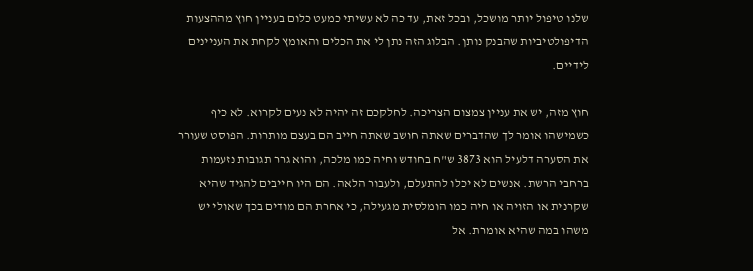שלנו טיפול יותר מושכל, ובכל זאת, עד כה לא עשיתי כמעט כלום בעניין חוץ מההצעות הדיפולטיביות שהבנק נותן. הבלוג הזה נתן לי את הכלים והאומץ לקחת את העניינים לידיים.

חוץ מזה, יש את עניין צמצום הצריכה. לחלקכם זה יהיה לא נעים לקרוא. לא כיף כשמישהו אומר לך שהדברים שאתה חושב שאתה חייב הם בעצם מותרות. הפוסט שעורר את הסערה דלעיל הוא 3873 ש"ח בחודש וחיה כמו מלכה, והוא גרר תגובות נזעמות ברחבי הרשת. אנשים לא יכלו להתעלם, ולעבור הלאה. הם היו חייבים להגיד שהיא שקרנית או הזויה או חיה כמו הומלסית מגעילה, כי אחרת הם מודים בכך שאולי יש משהו במה שהיא אומרת. אל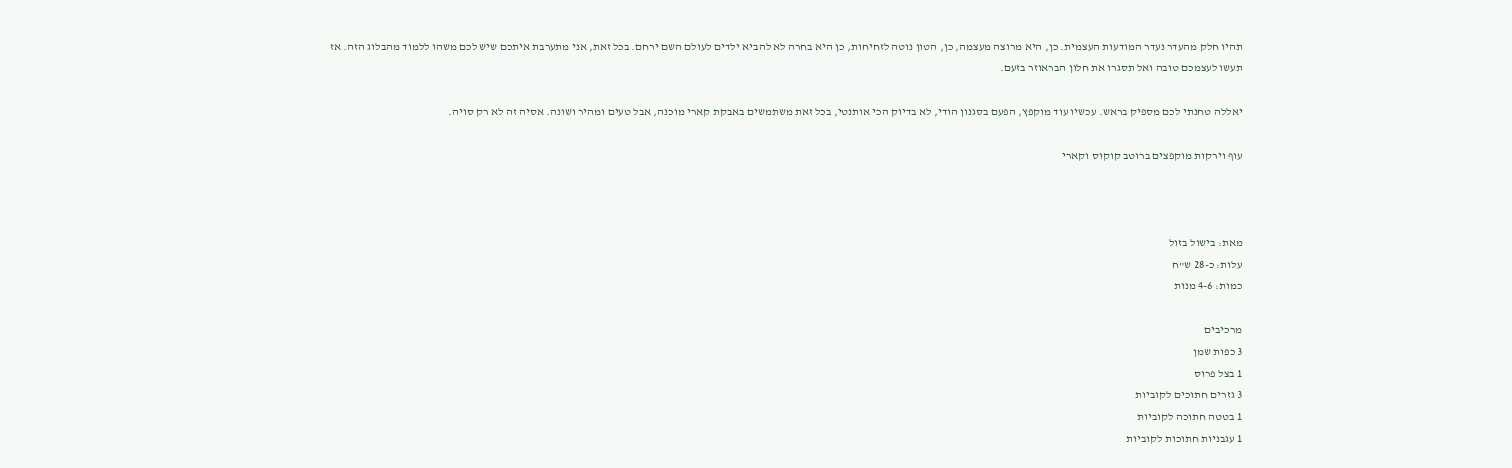תהיו חלק מהעדר נעדר המודעות העצמית. כן, היא מרוצה מעצמה, כן, הטון נוטה לזחיחות, כן היא בחרה לא להביא ילדים לעולם השם ירחם. בכל זאת, אני מתערבת איתכם שיש לכם משהו ללמוד מהבלוג הזה. אז תעשו לעצמכם טובה ואל תסגרו את חלון הבראוזר בזעם.

יאללה טחנתי לכם מספיק בראש. עכשיו עוד מוקפץ, הפעם בסגנון הודי, לא בדיוק הכי אותנטי, בכל זאת משתמשים באבקת קארי מוכנה, אבל טעים ומהיר ושונה. אסיה זה לא רק סויה.

עוף וירקות מוקפצים ברוטב קוקוס וקארי



מאת: בישול בזול
עלות: כ-28 ש"ח
כמות: 4-6 מנות

מרכיבים
3 כפות שמן
1 בצל פרוס
3 גזרים חתוכים לקוביות
1 בטטה חתוכה לקוביות
1 עגבניות חתוכות לקוביות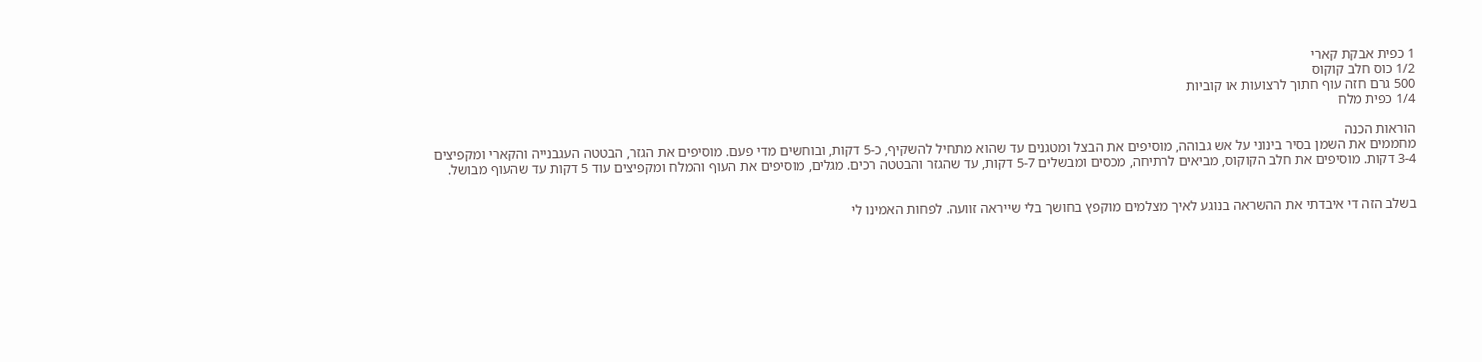1 כפית אבקת קארי
1/2 כוס חלב קוקוס
500 גרם חזה עוף חתוך לרצועות או קוביות
1/4 כפית מלח

הוראות הכנה
מחממים את השמן בסיר בינוני על אש גבוהה, מוסיפים את הבצל ומטגנים עד שהוא מתחיל להשקיף, כ-5 דקות, ובוחשים מדי פעם. מוסיפים את הגזר, הבטטה העגבנייה והקארי ומקפיצים 3-4 דקות. מוסיפים את חלב הקוקוס, מביאים לרתיחה, מכסים ומבשלים 5-7 דקות, עד שהגזר והבטטה רכים. מגלים, מוסיפים את העוף והמלח ומקפיצים עוד 5 דקות עד שהעוף מבושל.


בשלב הזה די איבדתי את ההשראה בנוגע לאיך מצלמים מוקפץ בחושך בלי שייראה זוועה. לפחות האמינו לי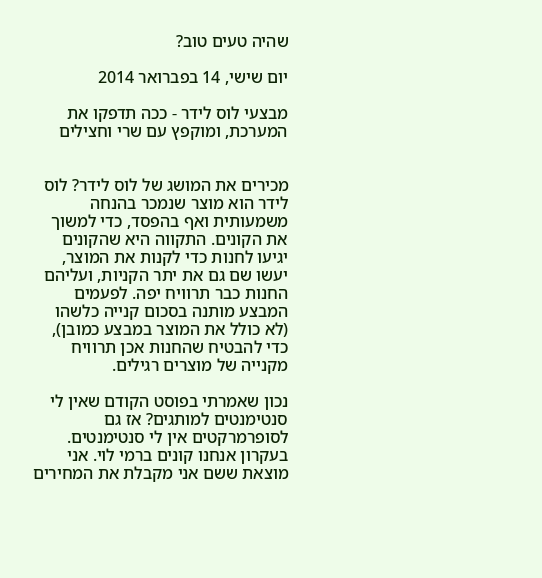שהיה טעים טוב?

יום שישי, 14 בפברואר 2014

מבצעי לוס לידר - ככה תדפקו את המערכת, ומוקפץ עם שרי וחצילים


מכירים את המושג של לוס לידר? לוס לידר הוא מוצר שנמכר בהנחה משמעותית ואף בהפסד, כדי למשוך את הקונים. התקווה היא שהקונים יגיעו לחנות כדי לקנות את המוצר, יעשו שם גם את יתר הקניות, ועליהם החנות כבר תרוויח יפה. לפעמים המבצע מותנה בסכום קנייה כלשהו (לא כולל את המוצר במבצע כמובן), כדי להבטיח שהחנות אכן תרוויח מקנייה של מוצרים רגילים.

נכון שאמרתי בפוסט הקודם שאין לי סנטימנטים למותגים? אז גם לסופרמרקטים אין לי סנטימנטים.
בעקרון אנחנו קונים ברמי לוי. אני מוצאת ששם אני מקבלת את המחירים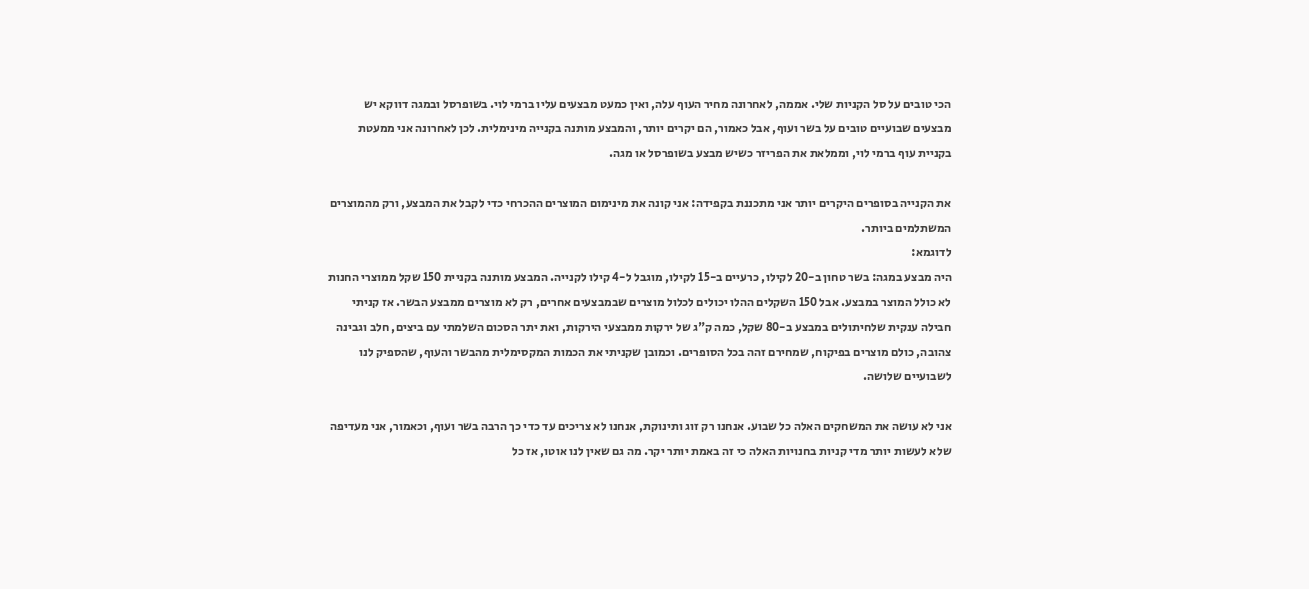הכי טובים על סל הקניות שלי. אממה, לאחרונה מחיר העוף עלה, ואין כמעט מבצעים עליו ברמי לוי. בשופרסל ובמגה דווקא יש מבצעים שבועיים טובים על בשר ועוף, אבל כאמור, הם יקרים יותר, והמבצע מותנה בקנייה מינימלית. לכן לאחרונה אני ממעטת בקניית עוף ברמי לוי, וממלאת את הפריזר כשיש מבצע בשופרסל או מגה.

את הקנייה בסופרים היקרים יותר אני מתכננת בקפידה: אני קונה את מינימום המוצרים ההכרחי כדי לקבל את המבצע, ורק מהמוצרים המשתלמים ביותר.
לדוגמא:
היה מבצע במגה: בשר טחון ב-20 לקילו, כרעיים ב-15 לקילו, מוגבל ל-4 קילו לקנייה. המבצע מותנה בקניית 150 שקל ממוצרי החנות לא כולל המוצר במבצע. אבל 150 השקלים ההלו יכולים לכלול מוצרים שבמבצעים אחרים, רק לא מוצרים ממבצע הבשר. אז קניתי חבילה ענקית שלחיתולים במבצע ב-80 שקל, כמה ק"ג של ירקות ממבצעי הירקות, ואת יתר הסכום השלמתי עם ביצים, חלב וגבינה צהובה, כולם מוצרים בפיקוח, שמחירם זהה בכל הסופרים. וכמובן שקניתי את הכמות המקסימלית מהבשר והעוף, שהספיק לנו לשבועיים שלושה.

אני לא עושה את המשחקים האלה כל שבוע. אנחנו רק זוג ותינוקת, אנחנו לא צריכים עד כדי כך הרבה בשר ועוף, וכאמור, אני מעדיפה שלא לעשות יותר מדי קניות בחנויות האלה כי זה באמת יותר יקר. מה גם שאין לנו אוטו, אז כל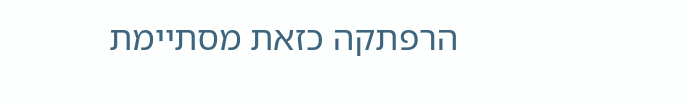הרפתקה כזאת מסתיימת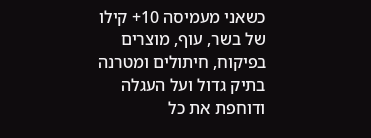כשאני מעמיסה 10+ קילו של בשר, עוף, מוצרים בפיקוח, חיתולים ומטרנה בתיק גדול ועל העגלה ודוחפת את כל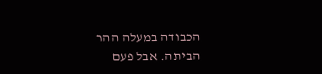הכבודה במעלה ההר הביתה. אבל פעם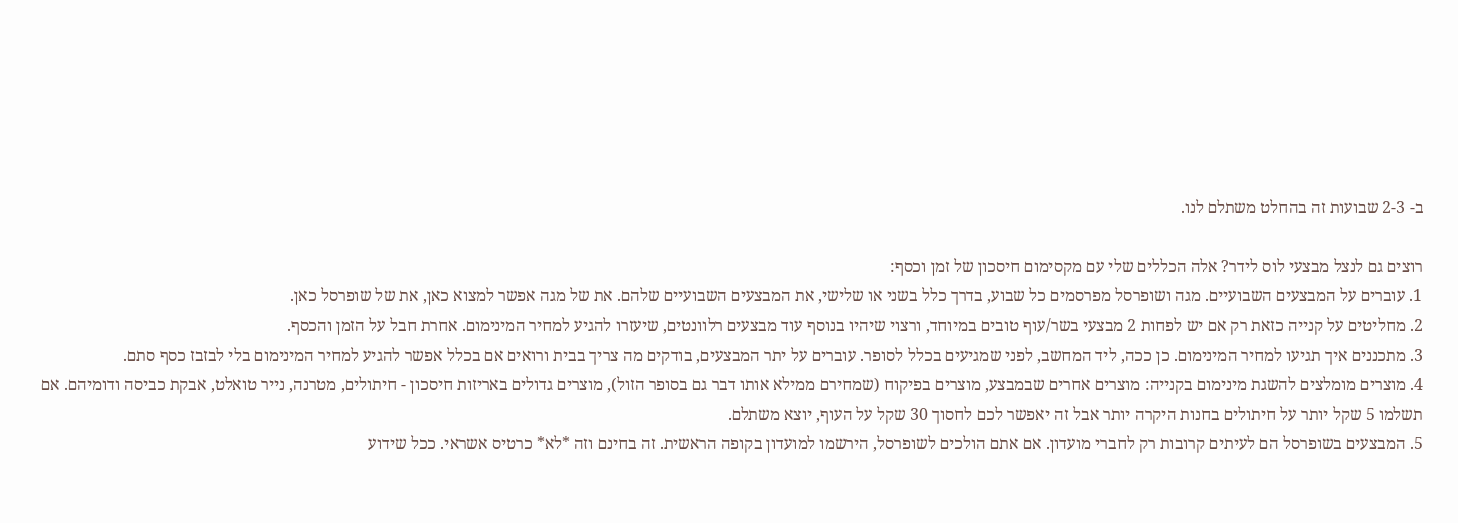ב- 2-3 שבועות זה בהחלט משתלם לנו.

רוצים גם לנצל מבצעי לוס לידר? אלה הכללים שלי עם מקסימום חיסכון של זמן וכסף:
1. עוברים על המבצעים השבועיים. מגה ושופרסל מפרסמים כל שבוע, בדרך כלל בשני או שלישי, את המבצעים השבועיים שלהם. את של מגה אפשר למצוא כאן, את של שופרסל כאן.
2. מחליטים על קנייה כזאת רק אם יש לפחות 2 מבצעי בשר/עוף טובים במיוחד, ורצוי שיהיו בנוסף עוד מבצעים רלוונטים, שיעזרו להגיע למחיר המינימום. אחרת חבל על הזמן והכסף.
3. מתכננים איך תגיעו למחיר המינימום. כן ככה, ליד המחשב, לפני שמגיעים בכלל לסופר. עוברים על יתר המבצעים, בודקים מה צריך בבית ורואים אם בכלל אפשר להגיע למחיר המינימום בלי לבזבז כסף סתם.
4. מוצרים מומלצים להשגת מינימום בקנייה: מוצרים אחרים שבמבצע, מוצרים בפיקוח (שמחירם ממילא אותו דבר גם בסופר הזול), מוצרים גדולים באריזות חיסכון - חיתולים, מטרנה, נייר טואלט, אבקת כביסה ודומיהם. אם תשלמו 5 שקל יותר על חיתולים בחנות היקרה יותר אבל זה יאפשר לכם לחסוך 30 שקל על העוף, יוצא משתלם.
5. המבצעים בשופרסל הם לעיתים קרובות רק לחברי מועדון. אם אתם הולכים לשופרסל, הירשמו למועדון בקופה הראשית. זה בחינם וזה *לא* כרטיס אשראי. ככל שידוע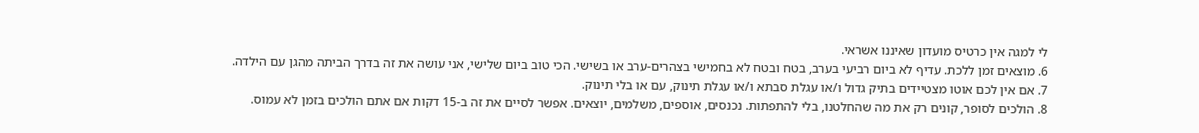לי למגה אין כרטיס מועדון שאיננו אשראי.
6. מוצאים זמן ללכת. עדיף לא ביום רביעי בערב, בטח ובטח לא בחמישי בצהרים-ערב או בשישי. הכי טוב ביום שלישי, אני עושה את זה בדרך הביתה מהגן עם הילדה.
7. אם אין לכם אוטו מצטיידים בתיק גדול ו/או עגלת סבתא ו/או עגלת תינוק, עם או בלי תינוק.
8. הולכים לסופר, קונים רק את מה שהחלטנו, בלי להתפתות. נכנסים, אוספים, משלמים, יוצאים. אפשר לסיים את זה ב-15 דקות אם אתם הולכים בזמן לא עמוס.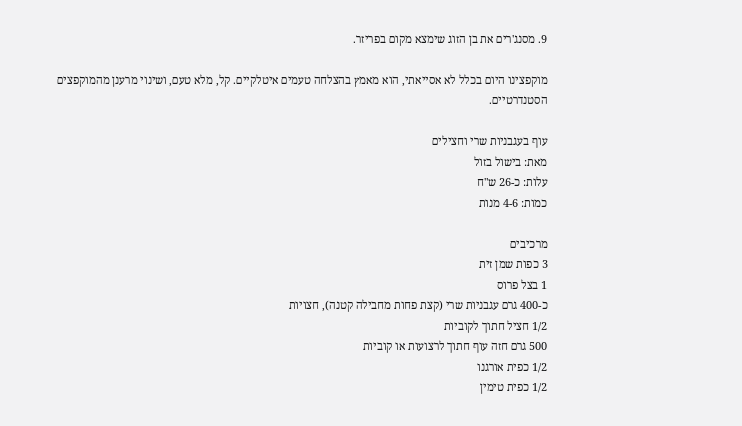9. מסנג'רים את בן הזוג שימצא מקום בפריזר.

מוקפצינו היום בכלל לא אסייאתי, הוא מאמץ בהצלחה טעמים איטלקיים. קל, מלא טעם, ושינוי מרענן מהמוקפצים הסטנדרטיים.

עוף בעגבניות שרי וחצילים
מאת: בישול בזול
עלות: כ-26 ש"ח
כמות: 4-6 מנות

מרכיבים
3 כפות שמן זית
1 בצל פרוס
כ-400 גרם עגבניות שרי (קצת פחות מחבילה קטנה), חצויות
1/2 חציל חתוך לקוביות
500 גרם חזה עוף חתוך לרצועות או קוביות
1/2 כפית אורגנו
1/2 כפית טימין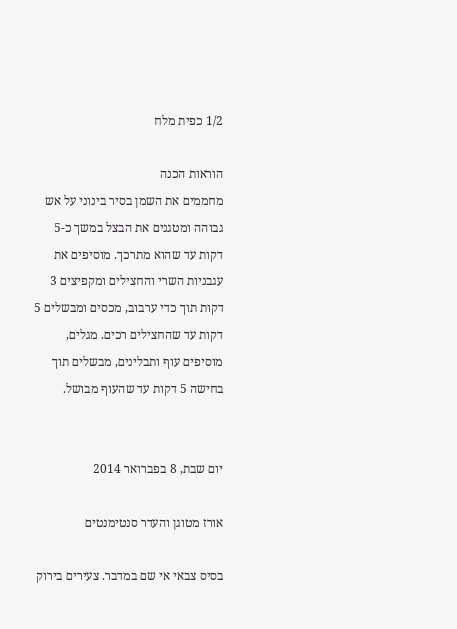1/2 כפית מלח

הוראות הכנה
מחממים את השמן בסיר בינוני על אש גבוהה ומטגנים את הבצל במשך כ-5 דקות עד שהוא מתרכך. מוסיפים את עגבניות השרי והחצילים ומקפיצים 3 דקות תוך כדי ערבוב, מכסים ומבשלים 5 דקות עד שהחצילים רכים. מגלים, מוסיפים עוף ותבלינים, מבשלים תוך בחישה 5 דקות עד שהעוף מבושל.


יום שבת, 8 בפברואר 2014

אורז מטוגן והעדר סנטימנטים

בסיס צבאי אי שם במדבר. צעירים בירוק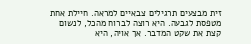זית מבצעים תרגילים צבאיים למראה. חיילת אחת מטפסת לגבעה. היא רוצה לברוח מהכל, לנשום קצת את שקט המדבר. אך אויה, היא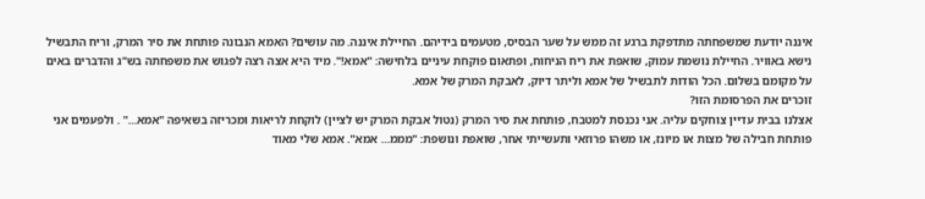איננה יודעת שמשפחתה מתדפקת ברגע זה ממש על שער הבסיס, מטעמים בידיהם. החיילת איננה. מה עושים? האמא הנבונה פותחת את סיר המרק, וריח התבשיל נישא באוויר. החיילת נושמת עמוק, שואפת את ריח הניחוח, ופתאום פוקחת עיניים בלחישה: "אמא!". מיד היא אצה רצה לפגוש את משפחתה בש"ג והדברים באים על מקומם בשלום. הכל הודות לתבשיל של אמא וליתר דיוק, לאבקת המרק של אמא.
זוכרים את הפרסומת הזו?
אצלנו בבית עדיין צוחקים עליה. אני נכנסת למטבח, פותחת את סיר המרק (נטול אבקת המרק יש לציין) לוקחת לריאות ומכריזה בשאיפה "אמא..." . ולפעמים אני פותחת חבילה של מצות או מיונז, או משהו פרוזאי ותעשייתי אחר, שואפת ונושפת: "מממ... אמא". אמא שלי מאוד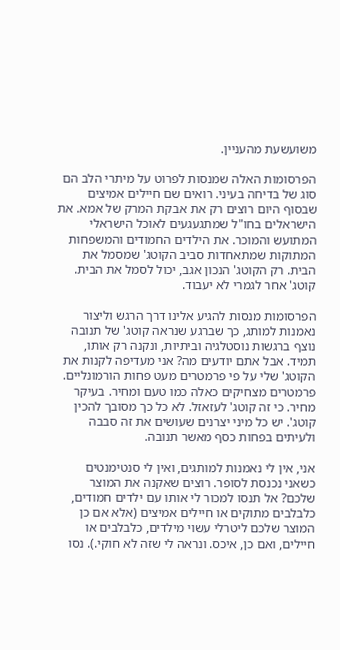משועשעת מהעניין.

הפרסומות האלה שמנסות לפרוט על מיתרי הלב הם סוג של בדיחה בעיני. רואים שם חיילים אמיצים שבסוף היום רוצים רק את אבקת המרק של אמא. את הישראלים בחו"ל שמתגעגעים לאוכל הישראלי המתועש והמוכר. את הילדים החמודים והמשפחות המתוקות שמתאחדות סביב הקוטג' שמסמל את הבית. רק הקוטג' הנכון אגב, יכול לסמל את הבית. קוטג' אחר לגמרי לא יעבוד.

הפרסומות מנסות להגיע אלינו דרך הרגש וליצור נאמנות למותג, כך שברגע שנראה קוטג' של תנובה נוצף ברגשות נוסטלגיה וביתיות, ונקנה רק אותו, תמיד. אבל אתם יודעים מה? אני מעדיפה לקנות את הקוטג' שלי על פי פרמטרים מעט פחות הורמונליים. פרמטרים מצחיקים כאלה כמו טעם ומחיר. בעיקר מחיר. כי זה קוטג' לעזאזל. לא כל כך מסובך להכין קוטג'. יש כל מיני יצרנים שעושים את זה סבבה ולעיתים בפחות כסף מאשר תנובה.

אני, אין לי נאמנות למותגים, ואין לי סנטימנטים כשאני נכנסת לסופר. רוצים שאקנה את המוצר שלכם? אל תנסו למכור לי אותו עם ילדים חמודים, כלבלבים מתוקים או חיילים אמיצים (אלא אם כן המוצר שלכם ליטרלי עשוי מילדים, כלבלבים או חיילים, ואם כן, איכס. ונראה לי שזה לא חוקי.). נסו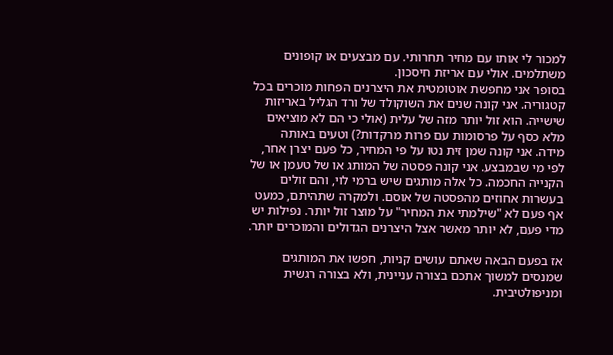למכור לי אותו עם מחיר תחרותי. עם מבצעים או קופונים משתלמים. אולי עם אריזת חיסכון.
בסופר אני מחפשת אוטומטית את היצרנים הפחות מוכרים בכל קטגוריה. אני קונה שנים את השוקולד של ורד הגליל באריזות שישייה. הוא זול יותר מזה של עלית (אולי כי הם לא מוציאים מלא כסף על פרסומות עם פרות מרקדות?) וטעים באותה מידה. אני קונה שמן זית נטו על פי המחיר, כל פעם יצרן אחר, לפי מי שבמבצע. אני קונה פסטה של המותג או של טעמן או של הקנייה החכמה. כל אלה מותגים שיש ברמי לוי, והם זולים בעשרות אחוזים מהפסטה של אוסם. ולמקרה שתהיתם, כמעט אף פעם לא "שילמתי את המחיר" על מוצר זול יותר. נפילות יש מדי פעם, לא יותר מאשר אצל היצרנים הגדולים והמוכרים יותר.

אז בפעם הבאה שאתם עושים קניות, חפשו את המותגים שמנסים למשוך אתכם בצורה עניינית, ולא בצורה רגשית ומניפולטיבית.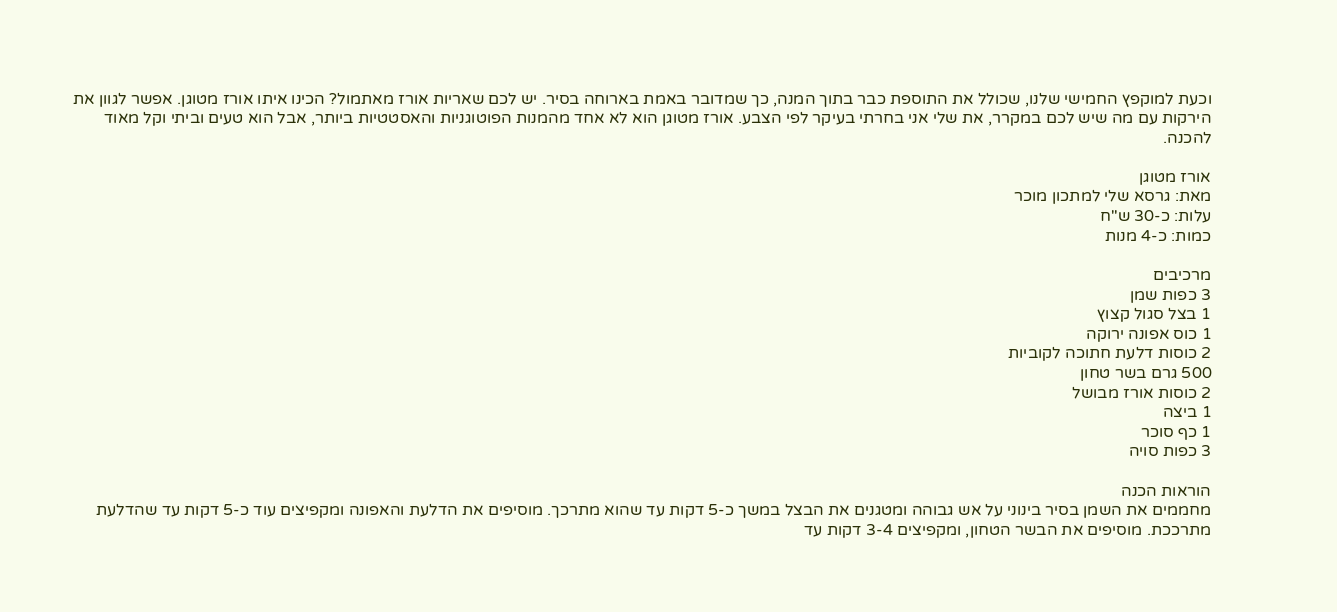וכעת למוקפץ החמישי שלנו, שכולל את התוספת כבר בתוך המנה, כך שמדובר באמת בארוחה בסיר. יש לכם שאריות אורז מאתמול? הכינו איתו אורז מטוגן. אפשר לגוון את הירקות עם מה שיש לכם במקרר, את שלי אני בחרתי בעיקר לפי הצבע. אורז מטוגן הוא לא אחד מהמנות הפוטוגניות והאסטטיות ביותר, אבל הוא טעים וביתי וקל מאוד להכנה.

אורז מטוגן
מאת: גרסא שלי למתכון מוכר
עלות: כ-30 ש"ח
כמות: כ-4 מנות

מרכיבים
3 כפות שמן
1 בצל סגול קצוץ
1 כוס אפונה ירוקה
2 כוסות דלעת חתוכה לקוביות
500 גרם בשר טחון
2 כוסות אורז מבושל
1 ביצה
1 כף סוכר
3 כפות סויה

הוראות הכנה
מחממים את השמן בסיר בינוני על אש גבוהה ומטגנים את הבצל במשך כ-5 דקות עד שהוא מתרכך. מוסיפים את הדלעת והאפונה ומקפיצים עוד כ-5 דקות עד שהדלעת מתרככת. מוסיפים את הבשר הטחון, ומקפיצים 3-4 דקות עד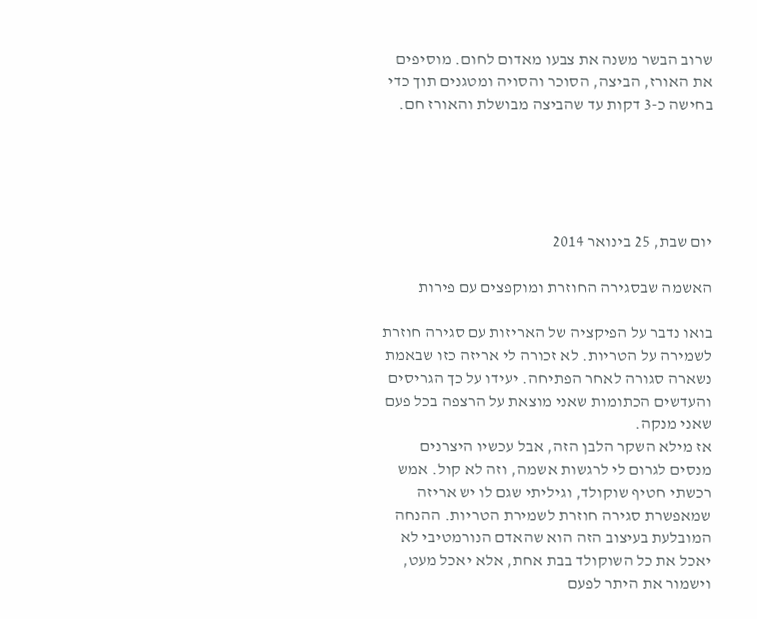שרוב הבשר משנה את צבעו מאדום לחום. מוסיפים את האורז, הביצה, הסוכר והסויה ומטגנים תוך כדי בחישה כ-3 דקות עד שהביצה מבושלת והאורז חם.





יום שבת, 25 בינואר 2014

האשמה שבסגירה החוזרת ומוקפצים עם פירות

בואו נדבר על הפיקציה של האריזות עם סגירה חוזרת לשמירה על הטריות. לא זכורה לי אריזה כזו שבאמת נשארה סגורה לאחר הפתיחה. יעידו על כך הגריסים והעדשים הכתומות שאני מוצאת על הרצפה בכל פעם שאני מנקה.
אז מילא השקר הלבן הזה, אבל עכשיו היצרנים מנסים לגרום לי לרגשות אשמה, וזה לא קול. אמש רכשתי חטיף שוקולד, וגיליתי שגם לו יש אריזה שמאפשרת סגירה חוזרת לשמירת הטריות. ההנחה המובלעת בעיצוב הזה הוא שהאדם הנורמטיבי לא יאכל את כל השוקולד בבת אחת, אלא יאכל מעט, וישמור את היתר לפעם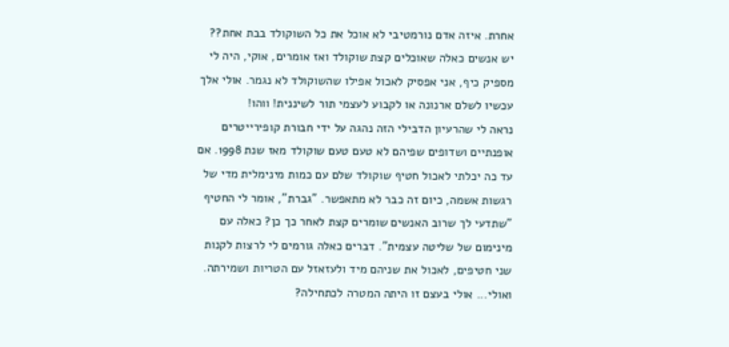אחרת. איזה אדם נורמטיבי לא אוכל את כל השוקולד בבת אחת?? יש אנשים כאלה שאוכלים קצת שוקולד ואז אומרים, אוקי, היה לי מספיק כיף, אני אפסיק לאכול אפילו שהשוקולד לא נגמר. אולי אלך עכשיו לשלם ארנונה או לקבוע לעצמי תור לשיננית! ווהו!
נראה לי שהרעיון הדבילי הזה נהגה על ידי חבורת קופירייטרים אופנתיים ושדופים שפיהם לא טעם טעם שוקולד מאז שנת 1998. אם עד כה יכלתי לאכול חטיף שוקולד שלם עם כמות מינימלית מדי של רגשות אשמה, כיום זה כבר לא מתאפשר. "גברת", אומר לי החטיף "שתדעי לך שרוב האנשים שומרים קצת לאחר כך כן? כאלה עם מינימום של שליטה עצמית". דברים כאלה גורמים לי לרצות לקנות שני חטיפים, לאכול את שניהם מיד ולעזאזל עם הטריות ושמירתה.
ואולי... אולי בעצם זו היתה המטרה לכתחילה?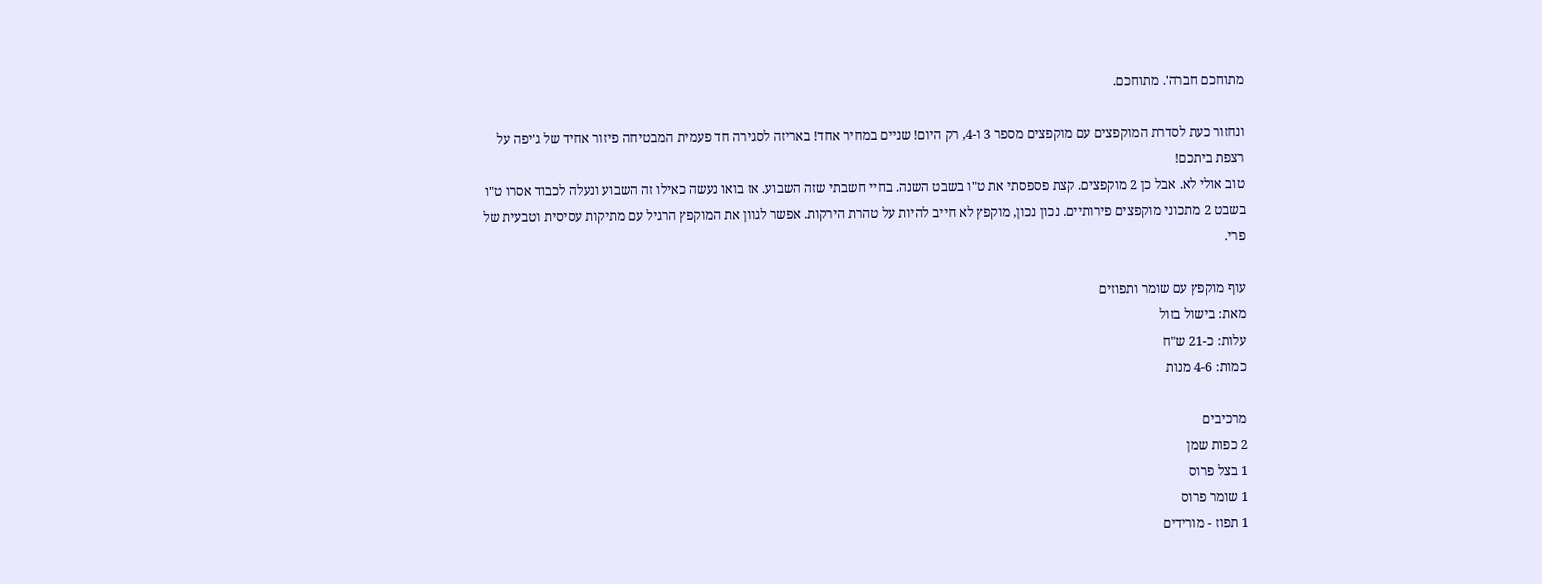מתוחכם חברה'. מתוחכם.

ונחזור כעת לסדרת המוקפצים עם מוקפצים מספר 3 ו-4, רק היום! שניים במחיר אחד! באריזה לסגירה חד פעמית המבטיחה פיזור אחיד של ג'יפה על רצפת ביתכם!
טוב אולי לא. אבל כן 2 מוקפצים. קצת פספסתי את ט"ו בשבט השנה. בחיי חשבתי שזה השבוע. אז בואו נעשה כאילו זה השבוע ונעלה לכבוד אסרו ט"ו בשבט 2 מתכוני מוקפצים פירותיים. נכון נכון, מוקפץ לא חייב להיות על טהרת הירקות. אפשר לגוון את המוקפץ הרגיל עם מתיקות עסיסית וטבעית של פרי.

עוף מוקפץ עם שומר ותפוזים
מאת: בישול בזול
עלות: כ-21 ש"ח
כמות: 4-6 מנות

מרכיבים
2 כפות שמן
1 בצל פרוס
1 שומר פרוס
1 תפוז - מורידים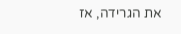את הגרידה, אז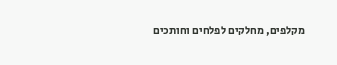מקלפים, מחלקים לפלחים וחותכים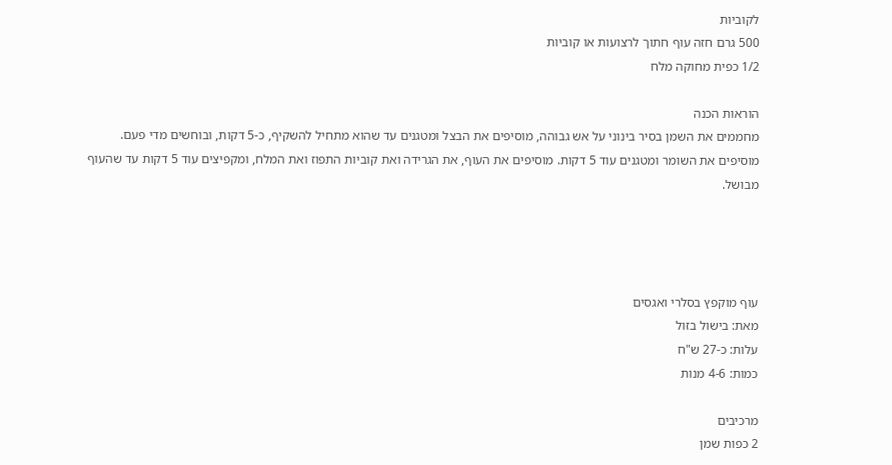לקוביות
500 גרם חזה עוף חתוך לרצועות או קוביות
1/2 כפית מחוקה מלח

הוראות הכנה
מחממים את השמן בסיר בינוני על אש גבוהה, מוסיפים את הבצל ומטגנים עד שהוא מתחיל להשקיף, כ-5 דקות, ובוחשים מדי פעם. מוסיפים את השומר ומטגנים עוד 5 דקות. מוסיפים את העוף, את הגרידה ואת קוביות התפוז ואת המלח, ומקפיצים עוד 5 דקות עד שהעוף מבושל.




עוף מוקפץ בסלרי ואגסים
מאת: בישול בזול
עלות: כ-27 ש"ח
כמות: 4-6 מנות

מרכיבים
2 כפות שמן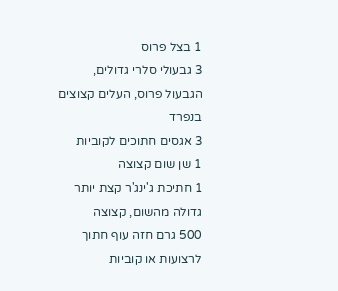1 בצל פרוס
3 גבעולי סלרי גדולים, הגבעול פרוס, העלים קצוצים בנפרד
3 אגסים חתוכים לקוביות
1 שן שום קצוצה
1 חתיכת ג'ינג'ר קצת יותר גדולה מהשום, קצוצה
500 גרם חזה עוף חתוך לרצועות או קוביות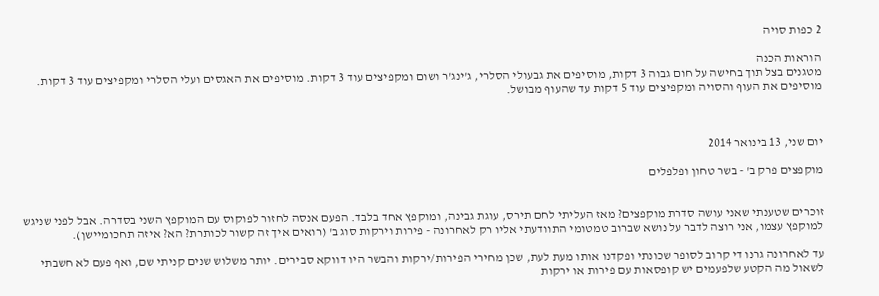2 כפות סויה

הוראות הכנה
מטגנים בצל תוך בחישה על חום גבוה 3 דקות, מוסיפים את גבעולי הסלרי, ג'ינג'ר ושום ומקפיצים עוד 3 דקות. מוסיפים את האגסים ועלי הסלרי ומקפיצים עוד 3 דקות. מוסיפים את העוף והסויה ומקפיצים עוד 5 דקות עד שהעוף מבושל.



יום שני, 13 בינואר 2014

מוקפצים פרק ב' - בשר טחון ופלפלים


זוכרים שטענתי שאני עושה סדרת מוקפצים? מאז העליתי לחם תירס, עוגת גבינה, ומוקפץ אחד בלבד. הפעם אנסה לחזור לפוקוס עם המוקפץ השני בסדרה. אבל לפני שניגש למוקפץ עצמו, אני רוצה לדבר על נושא שברוב טמטומי התוודעתי אליו רק לאחרונה - פירות וירקות סוג ב' (רואים איך זה קשור לכותרת? הא? איזה תחכומיישן).

עד לאחרונה גרנו די קרוב לסופר שכונתי ופקדנו אותו מעת לעת, שכן מחירי הפירות/ירקות והבשר היו דווקא סבירים. יותר משלוש שנים קניתי שם, ואף פעם לא חשבתי לשאול מה הקטע שלפעמים יש קופסאות עם פירות או ירקות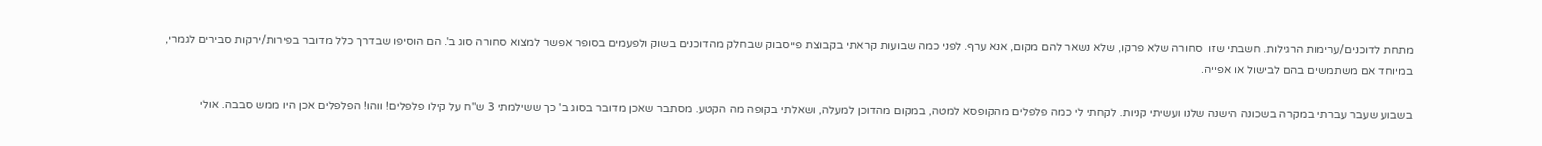מתחת לדוכנים/ערימות הרגילות. חשבתי שזו  סחורה שלא פרקו, שלא נשאר להם מקום, אנא ערף. לפני כמה שבועות קראתי בקבוצת פייסבוק שבחלק מהדוכנים בשוק ולפעמים בסופר אפשר למצוא סחורה סוג ב'. הם הוסיפו שבדרך כלל מדובר בפירות/ירקות סבירים לגמרי, במיוחד אם משתמשים בהם לבישול או אפייה.

בשבוע שעבר עברתי במקרה בשכונה הישנה שלנו ועשיתי קניות. לקחתי לי כמה פלפלים מהקופסא למטה, במקום מהדוכן למעלה, ושאלתי בקופה מה הקטע. מסתבר שאכן מדובר בסוג ב' כך ששילמתי 3 ש"ח על קילו פלפלים! ווהו! הפלפלים אכן היו ממש סבבה. אולי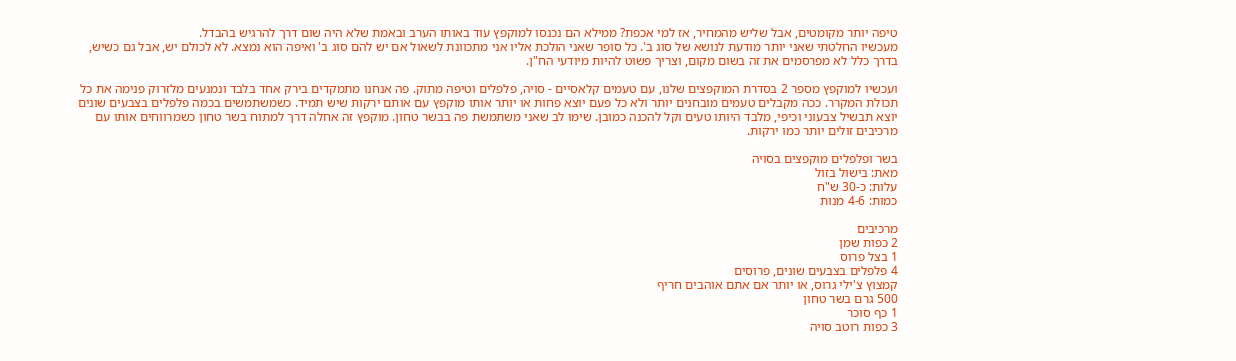טיפה יותר מקומטים, אבל שליש מהמחיר, אז למי אכפת? ממילא הם נכנסו למוקפץ עוד באותו הערב ובאמת שלא היה שום דרך להרגיש בהבדל.
מעכשיו החלטתי שאני יותר מודעת לנושא של סוג ב'. כל סופר שאני הולכת אליו אני מתכוונת לשאול אם יש להם סוג ב' ואיפה הוא נמצא. לא לכולם יש, אבל גם כשיש, בדרך כלל לא מפרסמים את זה בשום מקום, וצריך פשוט להיות מיודעי הח"ן.

ועכשיו למוקפץ מספר 2 בסדרת המוקפצים שלנו, עם טעמים קלאסיים - סויה, פלפלים וטיפה מתוק. פה אנחנו מתמקדים בירק אחד בלבד ונמנעים מלזרוק פנימה את כל תכולת המקרר. ככה מקבלים טעמים מובחנים יותר ולא כל פעם יוצא פחות או יותר אותו מוקפץ עם אותם ירקות שיש תמיד. כשמשתמשים בכמה פלפלים בצבעים שונים יוצא תבשיל צבעוני וכיפי, מלבד היותו טעים וקל להכנה כמובן. שימו לב שאני משתמשת פה בבשר טחון. מוקפץ זה אחלה דרך למתוח בשר טחון כשמרווחים אותו עם מרכיבים זולים יותר כמו ירקות.

בשר ופלפלים מוקפצים בסויה
מאת: בישול בזול
עלות: כ-30 ש"ח
כמות: 4-6 מנות

מרכיבים
2 כפות שמן
1 בצל פרוס
4 פלפלים בצבעים שונים, פרוסים
קמצוץ צ'ילי גרוס, או יותר אם אתם אוהבים חריף
500 גרם בשר טחון
1 כף סוכר
3 כפות רוטב סויה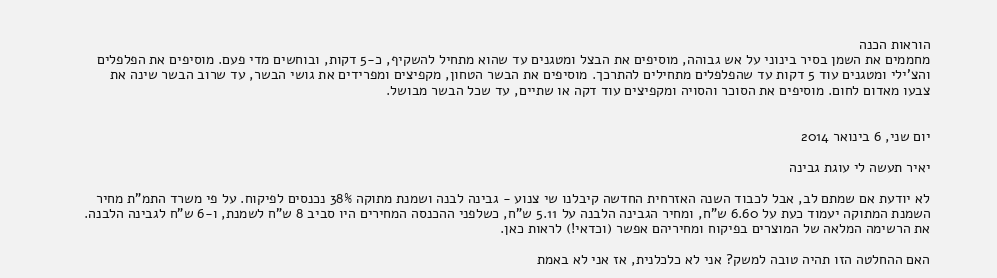הוראות הכנה
מחממים את השמן בסיר בינוני על אש גבוהה, מוסיפים את הבצל ומטגנים עד שהוא מתחיל להשקיף, כ-5 דקות, ובוחשים מדי פעם. מוסיפים את הפלפלים והצ'ילי ומטגנים עוד 5 דקות עד שהפלפלים מתחילים להתרכך. מוסיפים את הבשר הטחון, מקפיצים ומפרידים את גושי הבשר, עד שרוב הבשר שינה את צבעו מאדום לחום. מוסיפים את הסוכר והסויה ומקפיצים עוד דקה או שתיים, עד שכל הבשר מבושל.


יום שני, 6 בינואר 2014

יאיר תעשה לי עוגת גבינה

לא יודעת אם שמתם לב, אבל לכבוד השנה האזרחית החדשה קיבלנו שי צנוע - גבינה לבנה ושמנת מתוקה 38% נכנסים לפיקוח. על פי משרד התמ"ת מחיר השמנת המתוקה יעמוד כעת על 6.60 ש"ח, ומחיר הגבינה הלבנה על 5.11 ש"ח, כשלפני ההכנסה המחירים היו סביב 8 ש"ח לשמנת, ו-6 ש"ח לגבינה הלבנה. את הרשימה המלאה של המוצרים בפיקוח ומחיריהם אפשר (וכדאי!) לראות כאן.

האם ההחלטה הזו תהיה טובה למשק? אני לא כלכלנית, אז אני לא באמת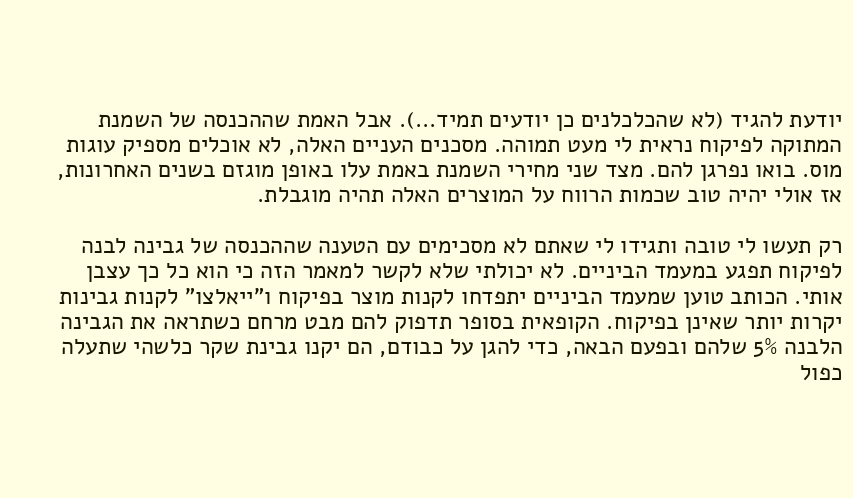יודעת להגיד (לא שהכלכלנים כן יודעים תמיד...). אבל האמת שההכנסה של השמנת המתוקה לפיקוח נראית לי מעט תמוהה. מסכנים העניים האלה, לא אוכלים מספיק עוגות מוס. בואו נפרגן להם. מצד שני מחירי השמנת באמת עלו באופן מוגזם בשנים האחרונות, אז אולי יהיה טוב שכמות הרווח על המוצרים האלה תהיה מוגבלת.

רק תעשו לי טובה ותגידו לי שאתם לא מסכימים עם הטענה שההכנסה של גבינה לבנה לפיקוח תפגע במעמד הביניים. לא יכולתי שלא לקשר למאמר הזה כי הוא כל כך עצבן אותי. הכותב טוען שמעמד הביניים יתפדחו לקנות מוצר בפיקוח ו"ייאלצו" לקנות גבינות יקרות יותר שאינן בפיקוח. הקופאית בסופר תדפוק להם מבט מרחם כשתראה את הגבינה הלבנה 5% שלהם ובפעם הבאה, כדי להגן על כבודם, הם יקנו גבינת שקר כלשהי שתעלה כפול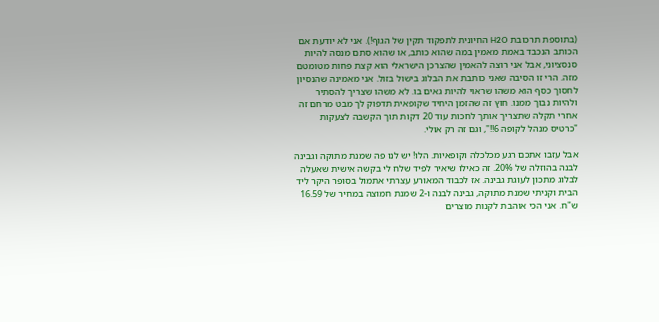(בתוספת תרכובת H2O החיונית לתפקוד תקין של הגוף!). אני לא יודעת אם הכותב הנכבד באמת מאמין במה שהוא כותב, או שהוא סתם מנסה להיות סנסציוני, אבל אני רוצה להאמין שהצרכן הישראלי הוא קצת פחות מטומטם מזה. הרי זו הסיבה שאני כותבת את הבלוג בישול בזול. אני מאמינה שהנסיון לחסוך כסף הוא משהו שראוי להיות גאים בו. לא משהו שצריך להסתיר ולהיות נבוך ממנו. חוץ זה שהזמן היחיד שקופאית תדפוק לך מבט מרחם זה אחרי תקלה שתצריך אותך לחכות עוד 20 דקות תוך הקשבה לצעקות "כרטיס מנהל לקופה 6!!", וגם זה רק אולי.

אבל עזבו אתכם רגע מכלכלה וקופאיות. הלו! יש לנו פה שמנת מתוקה וגבינה לבנה בהוזלה של 20%. זה כאילו שיאיר לפיד שלח לי בקשה אישית שאעלה לבלוג מתכון לעוגת גבינה. אז לכבוד המאורע עצרתי אתמול בסופר היקר ליד הבית וקניתי שמנת מתוקה, גבינה לבנה ו-2 שמנת חמוצה במחיר של 16.59 ש"ח. אני הכי אוהבת לקנות מוצרים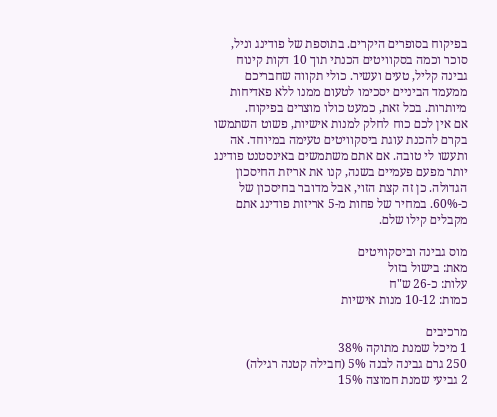בפיקוח בסופרים היקרים. בתוספת של פודינג וניל, סוכר וכמה בסקוויטים הכנתי תוך 10 דקות קינוח גבינה קליל, טעים ועשיר. כולי תקווה שחבריכם ממעמד הביניים יסכימו לטעום ממנו ללא פאדיחות מיותרות. בכל זאת, כמעט כולו מוצרים בפיקוח.
אם אין לכם כוח לחלק למנות אישיות, פשוט השתמשו בקרם להכנת עוגת ביסקוויטים טעימה במיוחד. אה ותעשו לי טובה. אם אתם משתמשים באינסטנט פודינג יותר מפעם פעמיים בשנה, קנו את אריזת החיסכון הגדולה. כן זה קצת הזוי, אבל מדובר בחיסכון של כ-60%. במחיר של פחות מ-5 אריזות פודינג אתם מקבלים קילו שלם.

מוס גבינה וביסקוויטים
מאת: בישול בזול
עלות: כ-26 ש"ח
כמות: 10-12 מנות אישיות

מרכיבים
1 מיכל שמנת מתוקה 38%
250 גרם גבינה לבנה 5% (חבילה קטנה רגילה)
2 גביעי שמנת חמוצה 15%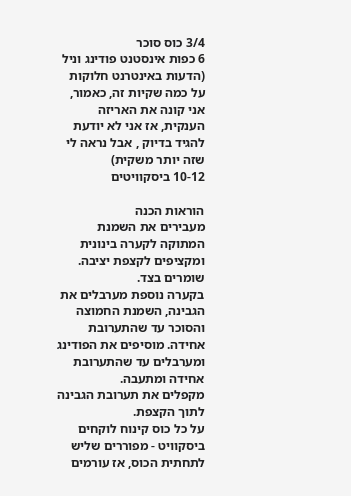3/4 כוס סוכר
6 כפות אינסטנט פודינג וניל (הדעות באינטרנט חלוקות על כמה שקיות זה, כאמור, אני קונה את האריזה הענקית, אז אני לא יודעת להגיד בדיוק , אבל נראה לי שזה יותר משקית)
10-12 ביסקוויטים

הוראות הכנה
מעבירים את השמנת המתוקה לקערה בינונית ומקציפים לקצפת יציבה. שומרים בצד.
בקערה נוספת מערבלים את הגבינה, השמנת החמוצה והסוכר עד שהתערובת אחידה. מוסיפים את הפודינג ומערבלים עד שהתערובת אחידה ומתעבה.
מקפלים את תערובת הגבינה לתוך הקצפת.
על כל כוס קינוח לוקחים ביסקוויט - מפוררים שליש לתחתית הכוס, אז עורמים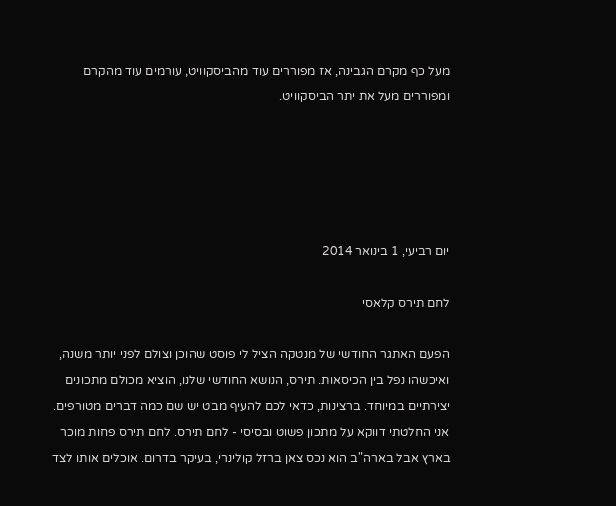מעל כף מקרם הגבינה, אז מפוררים עוד מהביסקוויט, עורמים עוד מהקרם ומפוררים מעל את יתר הביסקוויט.





יום רביעי, 1 בינואר 2014

לחם תירס קלאסי

הפעם האתגר החודשי של מנטקה הציל לי פוסט שהוכן וצולם לפני יותר משנה, ואיכשהו נפל בין הכיסאות. תירס, הנושא החודשי שלנו, הוציא מכולם מתכונים יצירתיים במיוחד. ברצינות, כדאי לכם להעיף מבט יש שם כמה דברים מטורפים. אני החלטתי דווקא על מתכון פשוט ובסיסי - לחם תירס. לחם תירס פחות מוכר בארץ אבל בארה"ב הוא נכס צאן ברזל קולינרי, בעיקר בדרום. אוכלים אותו לצד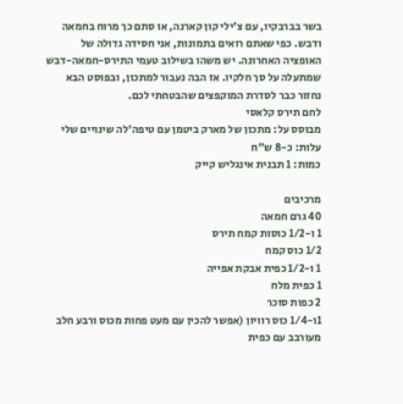בשר בברבקיו, עם צ'ילי קון קארנה, או סתם כך מרוח בחמאה ודבש. כפי שאתם רואים בתמונות, אני חסידה גדולה של האופציה האחרונה. יש משהו בשילוב טעמי התירס-חמאה-דבש שמתעלה על סך חלקיו. אז הבה נעבור למתכון, ובפוסט הבא נחזור כבר לסדרת המוקפצים שהבטחתי לכם.
לחם תירס קלאסי
מבוסס על: מתכון של מארק ביטמן עם טיפה'לה שינויים שלי
עלות: כ-8 ש"ח
כמות: 1 תבנית אינגליש קייק

מרכיבים
40 גרם חמאה
1 ו-1/2 כוסות קמח תירס
1/2 כוס קמח
1 ו-1/2 כפית אבקת אפייה
1 כפית מלח
2 כפות סוכר
1ו-1/4 כוס רוויון (אפשר להכין עם מעט פחות מכוס ורבע חלב מעורבב עם כפית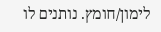לימון/חומץ. נותנים לו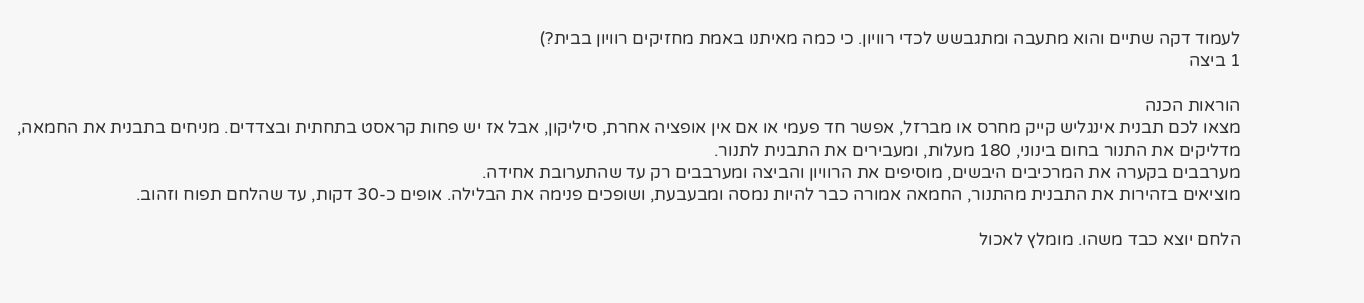לעמוד דקה שתיים והוא מתעבה ומתגבשש לכדי רוויון. כי כמה מאיתנו באמת מחזיקים רוויון בבית?)
1 ביצה

הוראות הכנה
מצאו לכם תבנית אינגליש קייק מחרס או מברזל, אפשר חד פעמי או אם אין אופציה אחרת, סיליקון, אבל אז יש פחות קראסט בתחתית ובצדדים. מניחים בתבנית את החמאה, מדליקים את התנור בחום בינוני, 180 מעלות, ומעבירים את התבנית לתנור.
מערבבים בקערה את המרכיבים היבשים, מוסיפים את הרוויון והביצה ומערבבים רק עד שהתערובת אחידה.
מוציאים בזהירות את התבנית מהתנור, החמאה אמורה כבר להיות נמסה ומבעבעת, ושופכים פנימה את הבלילה. אופים כ-30 דקות, עד שהלחם תפוח וזהוב.

הלחם יוצא כבד משהו. מומלץ לאכול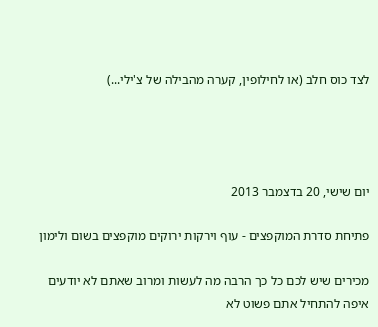לצד כוס חלב (או לחילופין, קערה מהבילה של צ'ילי...)




יום שישי, 20 בדצמבר 2013

פתיחת סדרת המוקפצים - עוף וירקות ירוקים מוקפצים בשום ולימון

מכירים שיש לכם כל כך הרבה מה לעשות ומרוב שאתם לא יודעים איפה להתחיל אתם פשוט לא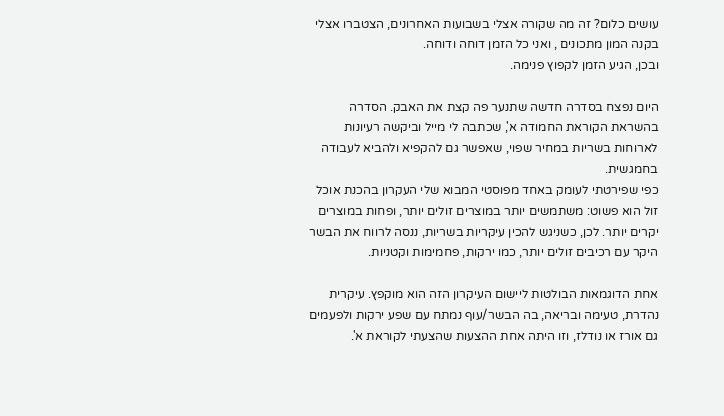עושים כלום? זה מה שקורה אצלי בשבועות האחרונים, הצטברו אצלי בקנה המון מתכונים , ואני כל הזמן דוחה ודוחה.
ובכן, הגיע הזמן לקפוץ פנימה.

היום נפצח בסדרה חדשה שתנער פה קצת את האבק. הסדרה בהשראת הקוראת החמודה א', שכתבה לי מייל וביקשה רעיונות לארוחות בשריות במחיר שפוי, שאפשר גם להקפיא ולהביא לעבודה בחמגשית.
כפי שפירטתי לעומק באחד מפוסטי המבוא שלי העקרון בהכנת אוכל זול הוא פשוט: משתמשים יותר במוצרים זולים יותר, ופחות במוצרים יקרים יותר. לכן, כשניגש להכין עיקריות בשריות, ננסה לרווח את הבשר היקר עם רכיבים זולים יותר, כמו ירקות, פחמימות וקטניות.

אחת הדוגמאות הבולטות ליישום העיקרון הזה הוא מוקפץ. עיקרית נהדרת, טעימה ובריאה, בה הבשר/עוף נמתח עם שפע ירקות ולפעמים גם אורז או נודלז, וזו היתה אחת ההצעות שהצעתי לקוראת א'.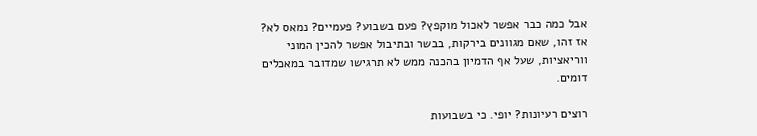אבל כמה כבר אפשר לאכול מוקפץ? פעם בשבוע? פעמיים? נמאס לא?
אז זהו, שאם מגוונים בירקות, בבשר ובתיבול אפשר להכין המוני ווריאציות, שעל אף הדמיון בהכנה ממש לא תרגישו שמדובר במאכלים דומים.

רוצים רעיונות? יופי. כי בשבועות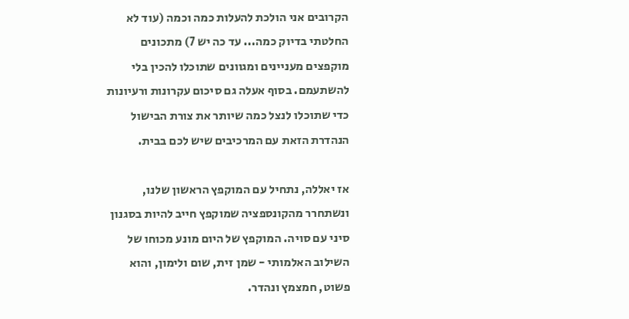הקרובים אני הולכת להעלות כמה וכמה (עוד לא החלטתי בדיוק כמה... עד כה יש 7) מתכונים מוקפצים מעניינים ומגוונים שתוכלו להכין בלי להשתעמם. בסוף אעלה גם סיכום עקרונות ורעיונות כדי שתוכלו לנצל כמה שיותר את צורת הבישול הנהדרת הזאת עם המרכיבים שיש לכם בבית.

אז יאללה, נתחיל עם המוקפץ הראשון שלנו, ונשתחרר מהקונספציה שמוקפץ חייב להיות בסגנון סיני עם סויה. המוקפץ של היום מונע מכוחו של השילוב האלמותי - שמן זית, שום ולימון, והוא פשוט, חמצמץ ונהדר.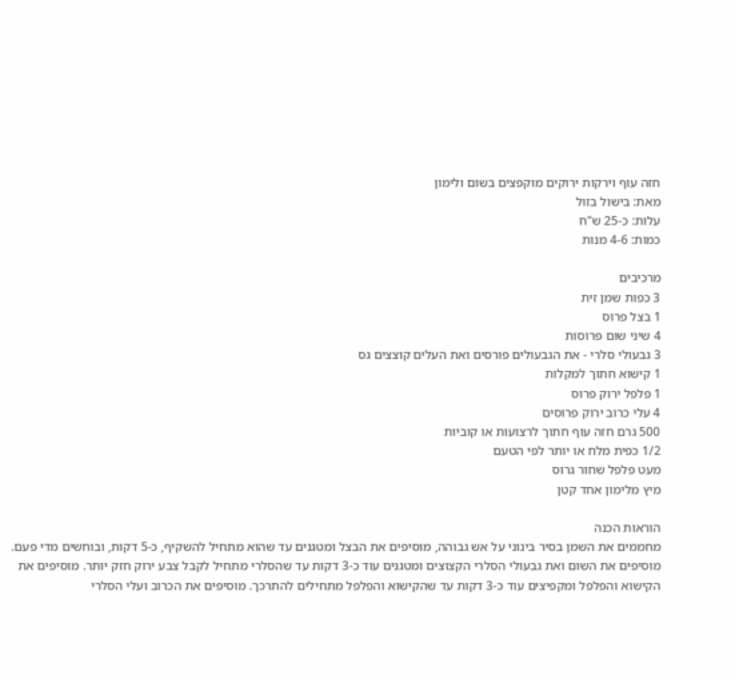חזה עוף וירקות ירוקים מוקפצים בשום ולימון
מאת: בישול בזול
עלות: כ-25 ש"ח
כמות: 4-6 מנות

מרכיבים
3 כפות שמן זית
1 בצל פרוס
4 שיני שום פרוסות
3 גבעולי סלרי - את הגבעולים פורסים ואת העלים קוצצים גס
1 קישוא חתוך למקלות
1 פלפל ירוק פרוס
4 עלי כרוב ירוק פרוסים
500 גרם חזה עוף חתוך לרצועות או קוביות
1/2 כפית מלח או יותר לפי הטעם
מעט פלפל שחור גרוס
מיץ מלימון אחד קטן

הוראות הכנה
מחממים את השמן בסיר בינוני על אש גבוהה, מוסיפים את הבצל ומטגנים עד שהוא מתחיל להשקיף, כ-5 דקות, ובוחשים מדי פעם. מוסיפים את השום ואת גבעולי הסלרי הקצוצים ומטגנים עוד כ-3 דקות עד שהסלרי מתחיל לקבל צבע ירוק חזק יותר. מוסיפים את הקישוא והפלפל ומקפיצים עוד כ-3 דקות עד שהקישוא והפלפל מתחילים להתרכך. מוסיפים את הכרוב ועלי הסלרי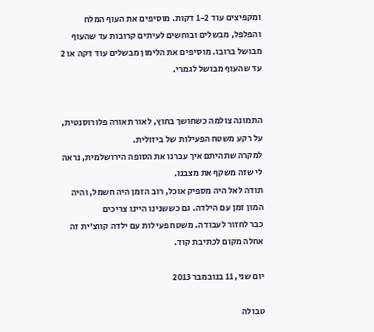ומקפיצים עוד 1-2 דקות. מוסיפים את העוף המלח והפלפל, מבשלים ובוחשים לעיתים קרובות עד שהעוף מבושל ברובו. מוסיפים את הלימון מבשלים עוד דקה או 2 עד שהעוף מבושל לגמרי.


התמונה צולמה כשחושך בחוץ, לאור תאורה פלורוסנטית, על רקע משטח הפעילות של ביזולית.
למקרה שתהיתם איך עברנו את הסופה הירושלמית, נראה לי שזה משקף את מצבנו.
תודה לאל היה מספיק אוכל, רוב הזמן היה חשמל, והיה המון זמן עם הילדה. גם כששנינו היינו צריכים
כבר לחזור לעבודה. משטח פעילות עם ילדה קווצ'ית זה אחלה מקום לכתיבת קוד.

יום שני, 11 בנובמבר 2013

טבולה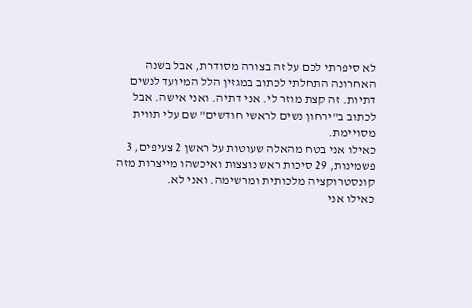לא סיפרתי לכם על זה בצורה מסודרת, אבל בשנה האחרונה התחלתי לכתוב במגזין הלל המיועד לנשים דתיות. זה קצת מוזר לי. אני דתיה. ואני אישה. אבל לכתוב ב"ירחון נשים לראשי חודשים" שם עלי תווית מסויימת.
כאילו אני בטח מהאלה שעוטות על ראשן 2 צעיפים, 3 פשמינות, 29 סיכות ראש נוצצות ואיכשהו מייצרות מזה קונסטרוקציה מלכותית ומרשימה. ואני לא.
כאילו אני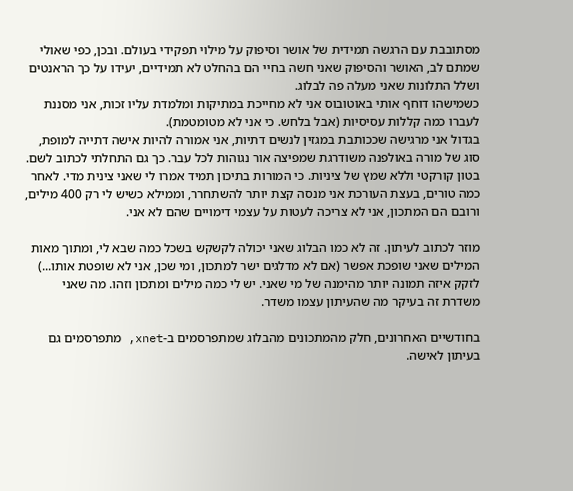מסתובבת עם הרגשה תמידית של אושר וסיפוק על מילוי תפקידי בעולם. ובכן, כפי שאולי שמתם לב, האושר והסיפוק שאני חשה בחיי הם בהחלט לא תמידיים, יעידו על כך הראנטים ושלל התלונות שאני מעלה פה לבלוג.
כשמישהו דוחף אותי באוטובוס אני לא מחייכת במתיקות ומלמדת עליו זכות, אני מסננת לעברו כמה קללות עסיסיות (אבל בלחש. כי אני לא מטומטמת).
בגדול אני מרגישה שככותבת במגזין לנשים דתיות, אני אמורה להיות אישה דתייה למופת, סוג של מורה באולפנה משודרגת שמפיצה אור נגוהות לכל עבר. כך גם התחלתי לכתוב לשם. בטון קורקטי וללא שמץ של ציניות. כי המורות בתיכון תמיד אמרו לי שאני צינית מדי. לאחר כמה טורים, בעצת העורכת אני מנסה קצת יותר להשתחרר, וממילא כשיש לי רק 400 מילים, ורובם הם המתכון, אני לא צריכה לעטות על עצמי דימויים שהם לא אני.

מוזר לכתוב לעיתון. זה לא כמו הבלוג שאני יכולה לקשקש בשכל כמה שבא לי, ומתוך מאות המילים שאני שופכת אפשר (אם לא מדלגים ישר למתכון, ומי שכן, אני לא שופטת אותו...) לזקק איזה תמונה יותר מהימנה של מי שאני. יש לי כמה מילים ומתכון וזהו. מה שאני משדרת זה בעיקר מה שהעיתון עצמו משדר.

בחודשיים האחרונים, חלק מהמתכונים מהבלוג שמתפרסמים ב-xnet, מתפרסמים גם בעיתון לאישה.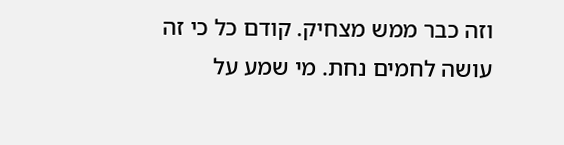וזה כבר ממש מצחיק. קודם כל כי זה עושה לחמים נחת. מי שמע על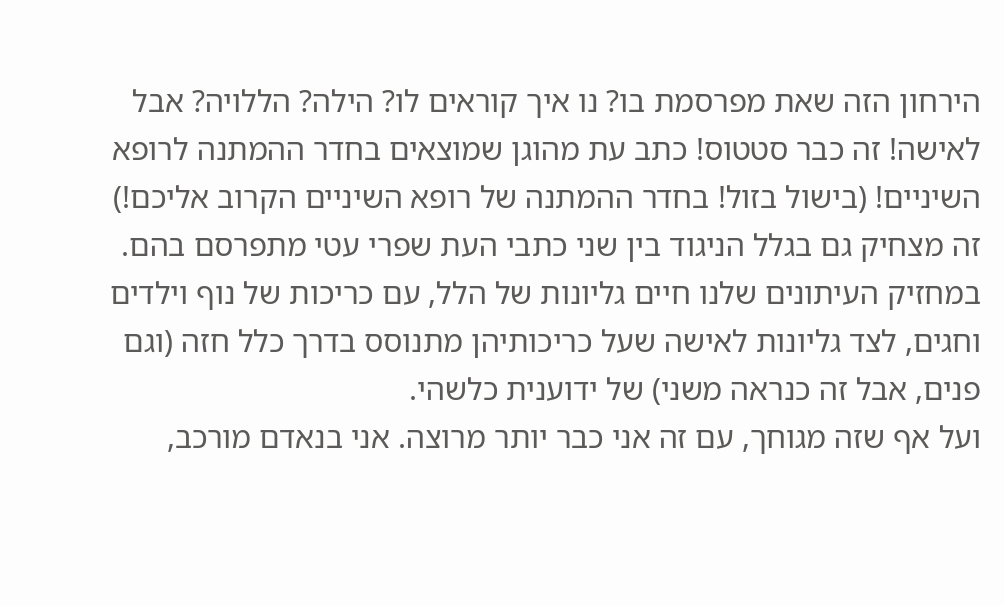הירחון הזה שאת מפרסמת בו? נו איך קוראים לו? הילה? הללויה? אבל לאישה! זה כבר סטטוס! כתב עת מהוגן שמוצאים בחדר ההמתנה לרופא השיניים! (בישול בזול! בחדר ההמתנה של רופא השיניים הקרוב אליכם!)
זה מצחיק גם בגלל הניגוד בין שני כתבי העת שפרי עטי מתפרסם בהם. במחזיק העיתונים שלנו חיים גליונות של הלל, עם כריכות של נוף וילדים וחגים, לצד גליונות לאישה שעל כריכותיהן מתנוסס בדרך כלל חזה (וגם פנים, אבל זה כנראה משני) של ידוענית כלשהי.
ועל אף שזה מגוחך, עם זה אני כבר יותר מרוצה. אני בנאדם מורכב,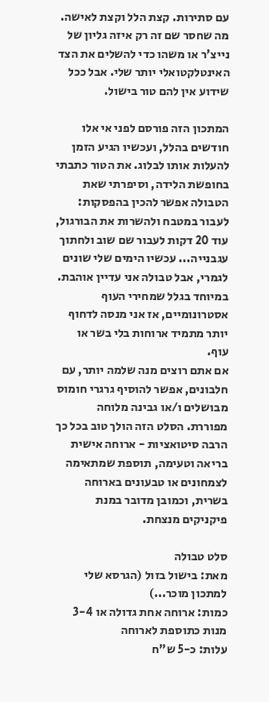עם סתירות. קצת הלל וקצת לאישה. מה שחסר שם זה רק איזה גליון של נייצ'ר או משהו כדי להשלים את הצד האינטלקטואלי יותר שלי. אבל ככל שידוע אין להם טור בישול.

המתכון הזה פורסם לפני אי אלו חודשים בהלל, ועכשיו הגיע הזמן להעלות אותו לבלוג. את הטור כתבתי בחופשת הלידה, וסיפרתי שאת הטבולה אפשר להכין בהפסקות: לעבור במטבח ולהשרות את הבורגול, עוד 20 דקות לעבור שם שוב ולחתוך עגבנייה... עכשיו הימים שלי שונים לגמרי, אבל טבולה אני עדיין אוהבת. במיוחד בגלל שמחירי העוף אסטרונומיים, אז אני מנסה לדחוף יותר מתמיד ארוחות בלי בשר או עוף.
אם אתם רוצים מנה שלמה יותר, עם חלבונים, אפשר להוסיף גרגרי חומוס מבושלים ו/או גבינה מלוחה מפוררת. הסלט הזה הולך טוב בכל כך הרבה סיטואציות - ארוחה אישית בריאה וטעימה, תוספת שמתאימה לצמחונים או טבעונים בארוחה בשרית, וכמובן מדובר במנת פיקניקים מנצחת.

סלט טבולה
מאת: בישול בזול (הגרסא שלי למתכון מוכר...)
כמות: ארוחה אחת גדולה או 3-4 מנות כתוספת לארוחה
עלות: כ-5 ש"ח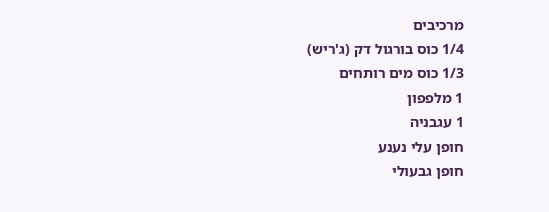מרכיבים
1/4 כוס בורגול דק (ג'ריש)
1/3 כוס מים רותחים
1 מלפפון
1 עגבניה
חופן עלי נענע
חופן גבעולי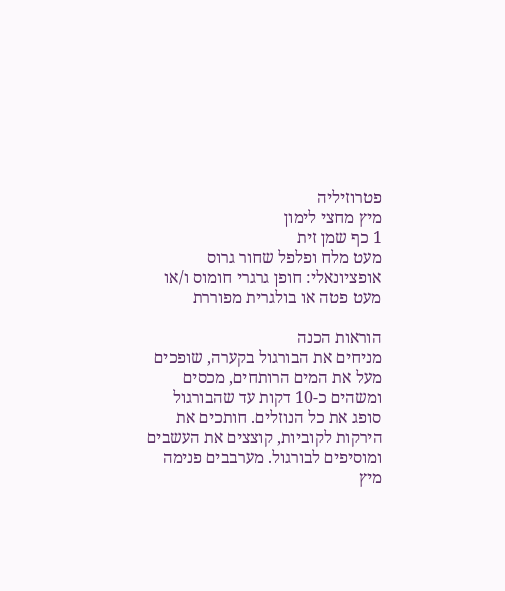פטרוזיליה
מיץ מחצי לימון
1 כף שמן זית
מעט מלח ופלפל שחור גרוס
אופציונאלי: חופן גרגרי חומוס ו/או מעט פטה או בולגרית מפוררת

הוראות הכנה
מניחים את הבורגול בקערה, שופכים מעל את המים הרותחים, מכסים ומשהים כ-10 דקות עד שהבורגול סופג את כל הנוזלים. חותכים את הירקות לקוביות, קוצצים את העשבים ומוסיפים לבורגול. מערבבים פנימה מיץ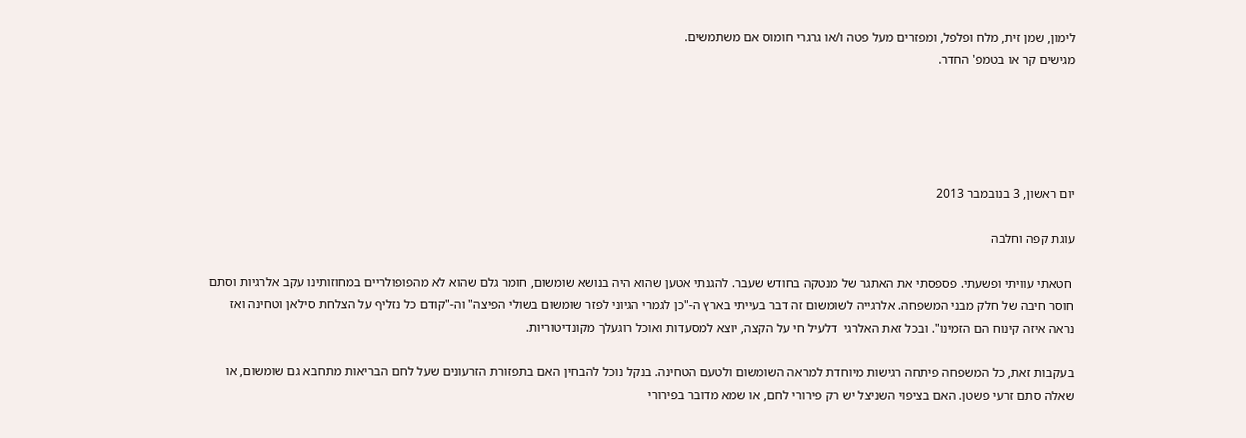לימון, שמן זית, מלח ופלפל, ומפזרים מעל פטה ו/או גרגרי חומוס אם משתמשים.
מגישים קר או בטמפ' החדר.





יום ראשון, 3 בנובמבר 2013

עוגת קפה וחלבה

 חטאתי עוויתי ופשעתי. פספסתי את האתגר של מנטקה בחודש שעבר. להגנתי אטען שהוא היה בנושא שומשום, חומר גלם שהוא לא מהפופולריים במחוזותינו עקב אלרגיות וסתם חוסר חיבה של חלק מבני המשפחה. אלרגייה לשומשום זה דבר בעייתי בארץ ה-"כן לגמרי הגיוני לפזר שומשום בשולי הפיצה" וה-"קודם כל נזליף על הצלחת סילאן וטחינה ואז נראה איזה קינוח הם הזמינו". ובכל זאת האלרגי  דלעיל חי על הקצה, יוצא למסעדות ואוכל רוגעלך מקונדיטוריות.

בעקבות זאת, כל המשפחה פיתחה רגישות מיוחדת למראה השומשום ולטעם הטחינה. בנקל נוכל להבחין האם בתפזורת הזרעונים שעל לחם הבריאות מתחבא גם שומשום, או שאלה סתם זרעי פשטן. האם בציפוי השניצל יש רק פירורי לחם, או שמא מדובר בפירורי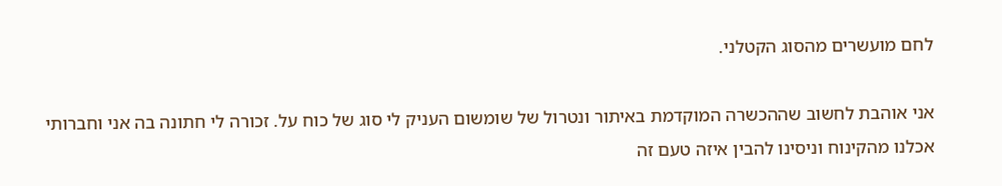לחם מועשרים מהסוג הקטלני.

אני אוהבת לחשוב שההכשרה המוקדמת באיתור ונטרול של שומשום העניק לי סוג של כוח על. זכורה לי חתונה בה אני וחברותי אכלנו מהקינוח וניסינו להבין איזה טעם זה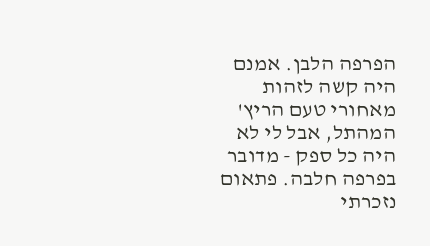הפרפה הלבן. אמנם היה קשה לזהות מאחורי טעם הריץ' המהתל, אבל לי לא היה כל ספק - מדובר בפרפה חלבה. פתאום נזכרתי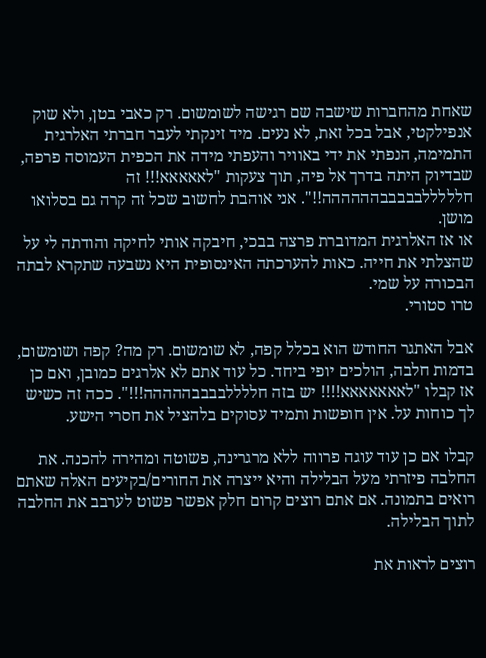שאחת מהחברות שישבה שם רגישה לשומשום. רק כאבי בטן, ולא שוק אנפילקטי, אבל בכל זאת, לא נעים. מיד זינקתי לעבר חברתי האלרגית התמימה, הנפתי את ידי באוויר והעפתי מידה את הכפית העמוסה פרפה, שבדיוק היתה בדרך אל פיה, תוך צעקות "לאאאאא!!! זה חלללללבבבבבהההההה!!". אני אוהבת לחשוב שכל זה קרה גם בסלואו מושן.
או אז האלרגית המדוברת פרצה בבכי, חיבקה אותי לחיקה והודתה לי על שהצלתי את חייה. כאות להערכתה האינסופית היא נשבעה שתקרא לבתה הבכורה על שמי.
טרו סטורי.

אבל האתגר החודש הוא בכלל קפה, לא שומשום. רק מה? קפה ושומשום, בדמות חלבה, הולכים יופי ביחד. כל עוד אתם לא אלרגים כמובן, ואם כן אז קבלו "לאאאאאאא!!!! יש בזה חללללבבבבההההה!!!". ככה זה כשיש לך כוחות על. אין חופשות ותמיד עסוקים בלהציל את חסרי הישע.

קבלו אם כן עוד עוגה פרווה ללא מרגרינה, פשוטה ומהירה להכנה. את החלבה פיזרתי מעל הבלילה והיא ייצרה את החורים/בקיעים האלה שאתם רואים בתמונה. אם אתם רוצים קרום חלק אפשר פשוט לערבב את החלבה לתוך הבלילה.

רוצים לראות את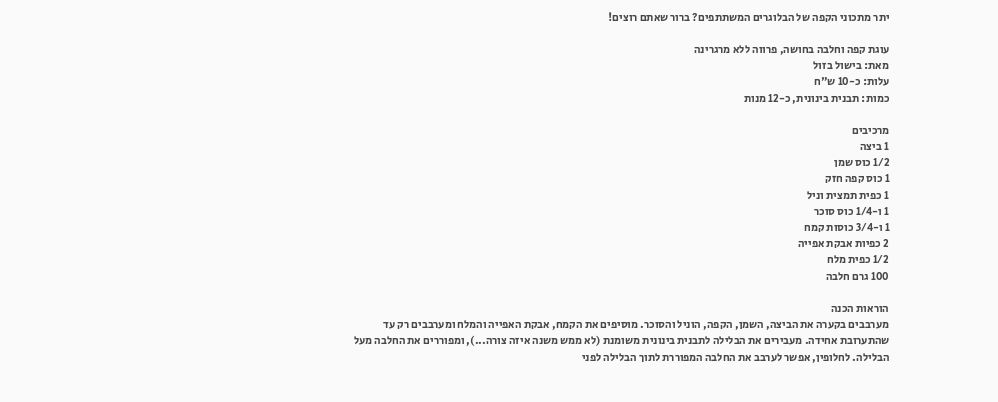יתר מתכוני הקפה של הבלוגרים המשתתפים? ברור שאתם רוצים!

עוגת קפה וחלבה בחושה, פרווה ללא מרגרינה
מאת: בישול בזול
עלות: כ-10 ש"ח
כמות: תבנית בינונית, כ-12 מנות

מרכיבים
1 ביצה
1/2 כוס שמן
1 כוס קפה חזק
1 כפית תמצית וניל
1 ו-1/4 כוס סוכר
1 ו-3/4 כוסות קמח
2 כפיות אבקת אפייה
1/2 כפית מלח
100 גרם חלבה

הוראות הכנה
מערבבים בקערה את הביצה, השמן, הקפה, הוניל והסוכר. מוסיפים את הקמח, אבקת האפייה והמלח ומערבבים רק עד שהתערובת אחידה. מעבירים את הבלילה לתבנית בינונית משומנת (לא ממש משנה איזה צורה...), ומפוררים את החלבה מעל הבלילה. לחלופין, אפשר לערבב את החלבה המפוררת לתוך הבלילה לפני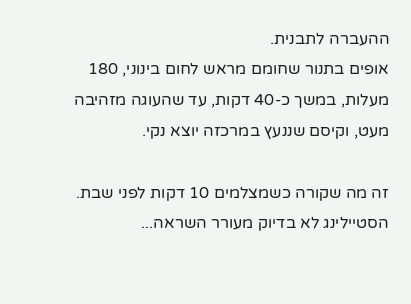ההעברה לתבנית.
אופים בתנור שחומם מראש לחום בינוני, 180 מעלות, במשך כ-40 דקות, עד שהעוגה מזהיבה מעט, וקיסם שננעץ במרכזה יוצא נקי.

זה מה שקורה כשמצלמים 10 דקות לפני שבת. הסטיילינג לא בדיוק מעורר השראה...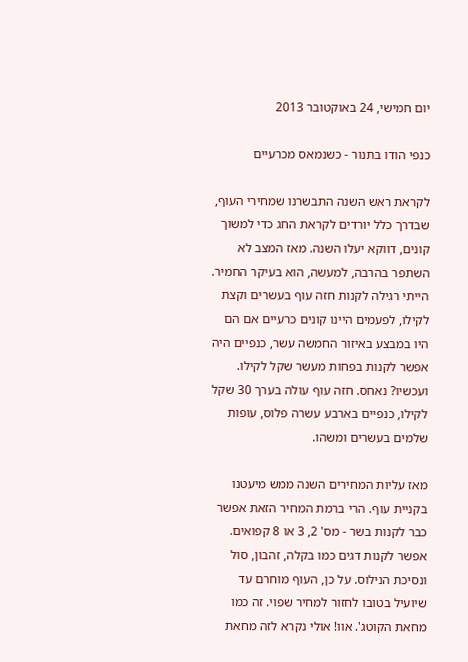יום חמישי, 24 באוקטובר 2013

כנפי הודו בתנור - כשנמאס מכרעיים

לקראת ראש השנה התבשרנו שמחירי העוף, שבדרך כלל יורדים לקראת החג כדי למשוך קונים, דווקא יעלו השנה. מאז המצב לא השתפר בהרבה, למעשה, הוא בעיקר החמיר. הייתי רגילה לקנות חזה עוף בעשרים וקצת לקילו, לפעמים היינו קונים כרעיים אם הם היו במבצע באיזור החמשה עשר, כנפיים היה אפשר לקנות בפחות מעשר שקל לקילו. ועכשיו? נאחס. חזה עוף עולה בערך 30 שקל לקילו, כנפיים בארבע עשרה פלוס, עופות שלמים בעשרים ומשהו.

מאז עליות המחירים השנה ממש מיעטנו בקניית עוף. הרי ברמת המחיר הזאת אפשר כבר לקנות בשר - מס' 2, 3 או 8 קפואים. אפשר לקנות דגים כמו בקלה, זהבון, סול ונסיכת הנילוס. על כן, העוף מוחרם עד שיועיל בטובו לחזור למחיר שפוי. זה כמו מחאת הקוטג'. אוו! אולי נקרא לזה מחאת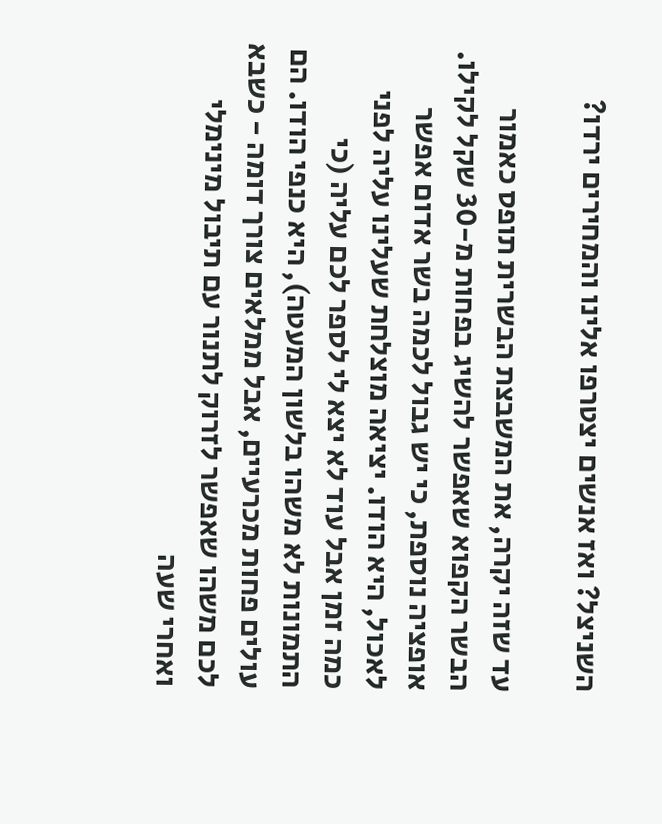השניצל? ואז אנשים יצטרפו אלינו והמחירים ירדו?

עד שזה יקרה, את המשבצת הבשרית תופס כאמור הבשר הקפוא שאפשר להשיג בפחות מ-30 שקל לקילו. אופציה נוספת, כי יש גבול לכמה בשר אדום אפשר לאכול, היא הודו. יציאה מוצלחת שעלינו עליה לפני כמה זמן אבל עוד לא יצא לי לספר לכם עליה (כי התמונות לא משהו בלשון המעטה), היא כנפי הודו. הם עולים פחות מכרעיים, אבל ממלאים צורך דומה - כשבא לכם משהו שאפשר לזרוק לתנור עם תיבול מינימלי ואחרי שעה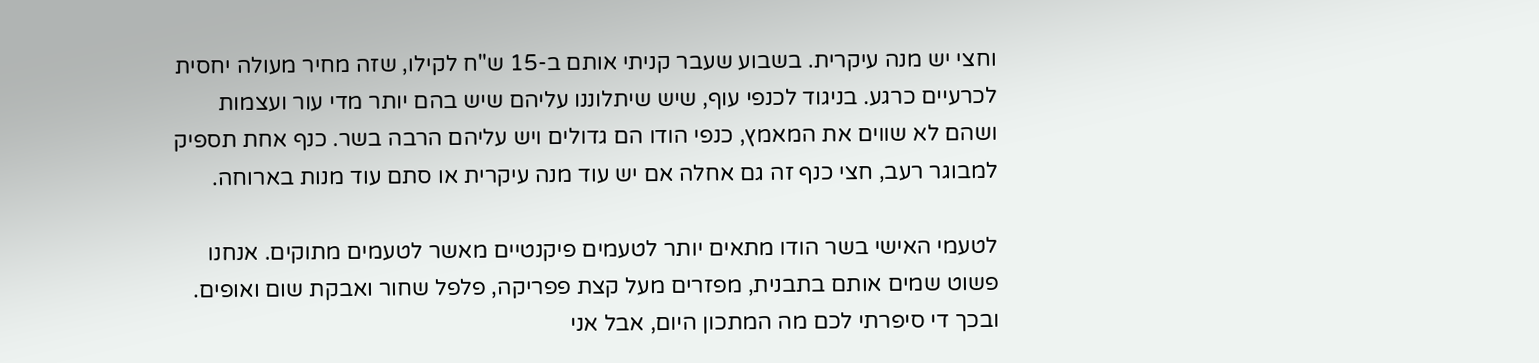וחצי יש מנה עיקרית. בשבוע שעבר קניתי אותם ב-15 ש"ח לקילו, שזה מחיר מעולה יחסית לכרעיים כרגע. בניגוד לכנפי עוף, שיש שיתלוננו עליהם שיש בהם יותר מדי עור ועצמות ושהם לא שווים את המאמץ, כנפי הודו הם גדולים ויש עליהם הרבה בשר. כנף אחת תספיק למבוגר רעב, חצי כנף זה גם אחלה אם יש עוד מנה עיקרית או סתם עוד מנות בארוחה.

לטעמי האישי בשר הודו מתאים יותר לטעמים פיקנטיים מאשר לטעמים מתוקים. אנחנו פשוט שמים אותם בתבנית, מפזרים מעל קצת פפריקה, פלפל שחור ואבקת שום ואופים. ובכך די סיפרתי לכם מה המתכון היום, אבל אני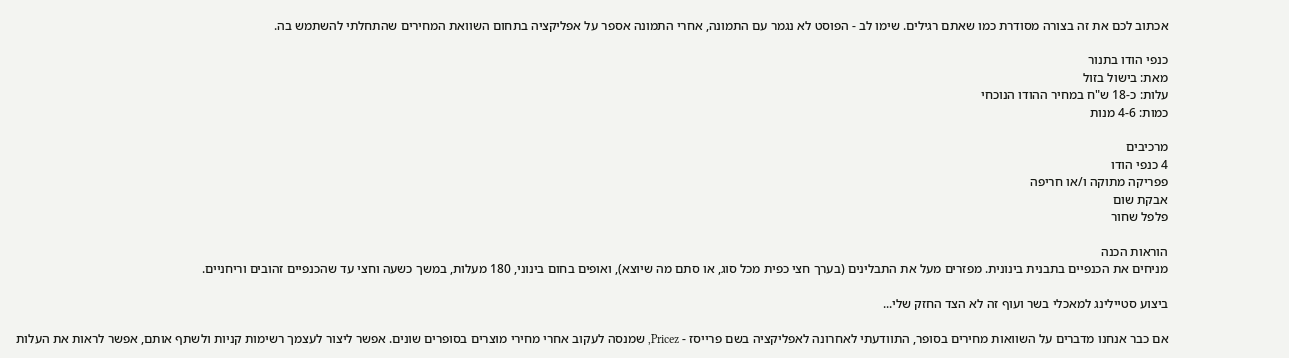אכתוב לכם את זה בצורה מסודרת כמו שאתם רגילים. שימו לב - הפוסט לא נגמר עם התמונה, אחרי התמונה אספר על אפליקציה בתחום השוואת המחירים שהתחלתי להשתמש בה.

כנפי הודו בתנור
מאת: בישול בזול
עלות: כ-18 ש"ח במחיר ההודו הנוכחי
כמות: 4-6 מנות

מרכיבים
4 כנפי הודו
פפריקה מתוקה ו/או חריפה
אבקת שום
פלפל שחור

הוראות הכנה
מניחים את הכנפיים בתבנית בינונית. מפזרים מעל את התבלינים (בערך חצי כפית מכל סוג, או סתם מה שיוצא), ואופים בחום בינוני, 180 מעלות, במשך כשעה וחצי עד שהכנפיים זהובים וריחניים.

ביצוע סטיילינג למאכלי בשר ועוף זה לא הצד החזק שלי...

אם כבר אנחנו מדברים על השוואות מחירים בסופר, התוודעתי לאחרונה לאפליקציה בשם פרייסז - Pricez, שמנסה לעקוב אחרי מחירי מוצרים בסופרים שונים. אפשר ליצור לעצמך רשימות קניות ולשתף אותם, אפשר לראות את העלות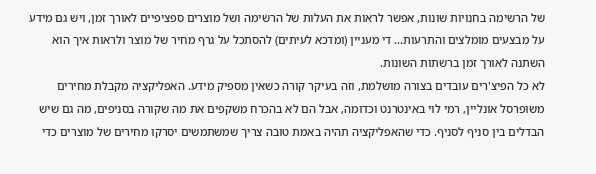של הרשימה בחנויות שונות, אפשר לראות את העלות של הרשימה ושל מוצרים ספציפיים לאורך זמן, ויש גם מידע על מבצעים מומלצים והתרעות... די מעניין (ומדכא לעיתים) להסתכל על גרף מחיר של מוצר ולראות איך הוא השתנה לאורך זמן ברשתות השונות.
לא כל הפיצ'רים עובדים בצורה מושלמת, וזה בעיקר קורה כשאין מספיק מידע. האפליקציה מקבלת מחירים משופרסל אונליין, רמי לוי באינטרנט וכדומה, אבל הם לא בהכרח משקפים את מה שקורה בסניפים, מה גם שיש הבדלים בין סניף לסניף. כדי שהאפליקציה תהיה באמת טובה צריך שמשתמשים יסרקו מחירים של מוצרים כדי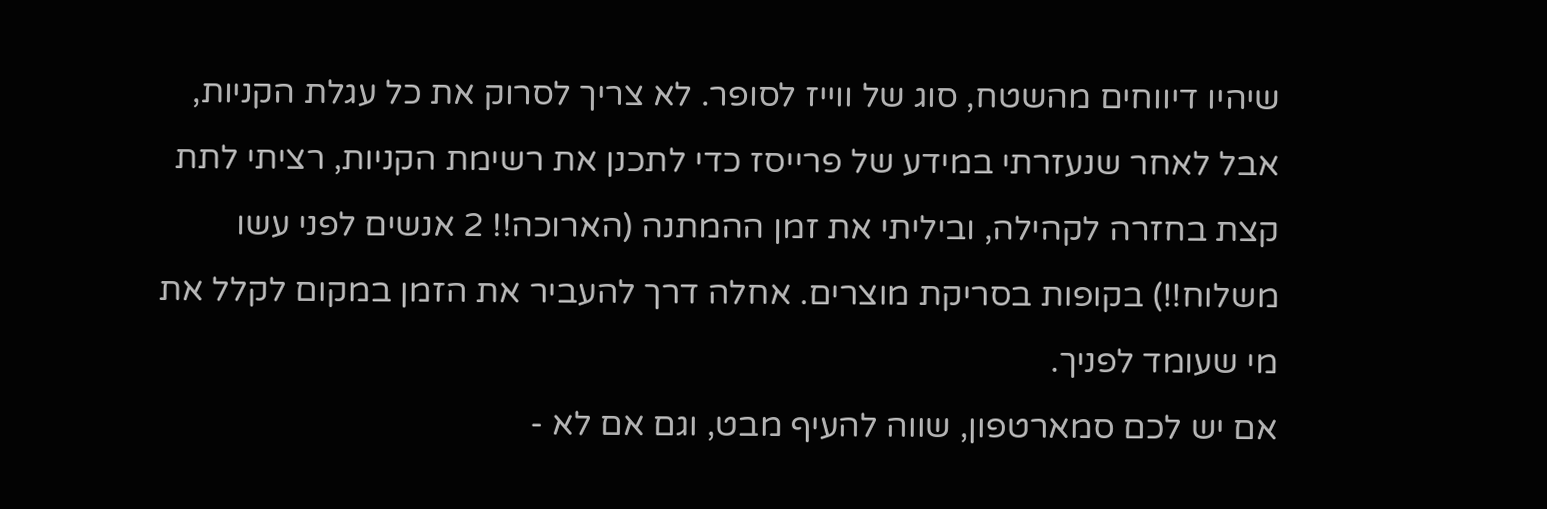שיהיו דיווחים מהשטח, סוג של ווייז לסופר. לא צריך לסרוק את כל עגלת הקניות, אבל לאחר שנעזרתי במידע של פרייסז כדי לתכנן את רשימת הקניות, רציתי לתת קצת בחזרה לקהילה, וביליתי את זמן ההמתנה (הארוכה!! 2 אנשים לפני עשו משלוח!!) בקופות בסריקת מוצרים. אחלה דרך להעביר את הזמן במקום לקלל את מי שעומד לפניך.
אם יש לכם סמארטפון, שווה להעיף מבט, וגם אם לא -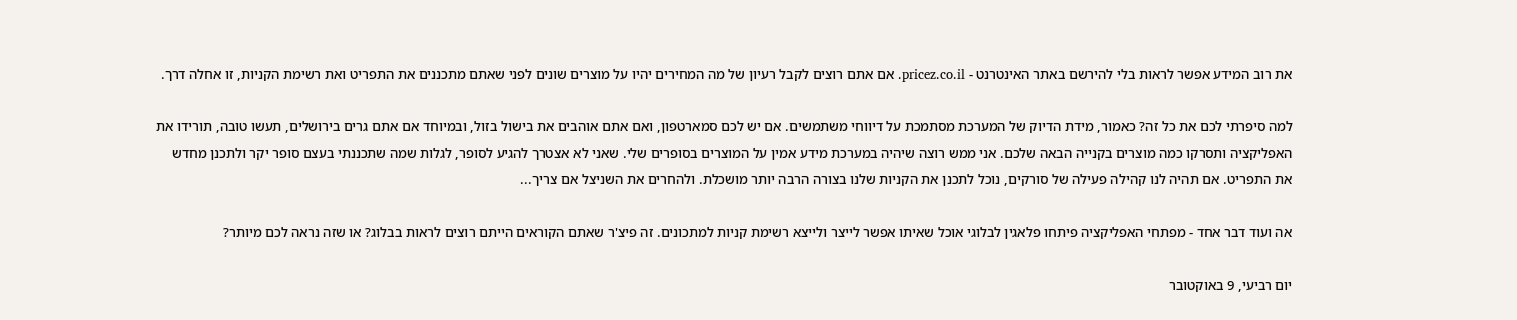את רוב המידע אפשר לראות בלי להירשם באתר האינטרנט - pricez.co.il. אם אתם רוצים לקבל רעיון של מה המחירים יהיו על מוצרים שונים לפני שאתם מתכננים את התפריט ואת רשימת הקניות, זו אחלה דרך.

למה סיפרתי לכם את כל זה? כאמור, מידת הדיוק של המערכת מסתמכת על דיווחי משתמשים. אם יש לכם סמארטפון, ואם אתם אוהבים את בישול בזול, ובמיוחד אם אתם גרים בירושלים, תעשו טובה, תורידו את האפליקציה ותסרקו כמה מוצרים בקנייה הבאה שלכם. אני ממש רוצה שיהיה במערכת מידע אמין על המוצרים בסופרים שלי. שאני לא אצטרך להגיע לסופר, לגלות שמה שתכננתי בעצם סופר יקר ולתכנן מחדש את התפריט. אם תהיה לנו קהילה פעילה של סורקים, נוכל לתכנן את הקניות שלנו בצורה הרבה יותר מושכלת. ולהחרים את השניצל אם צריך...

אה ועוד דבר אחד - מפתחי האפליקציה פיתחו פלאגין לבלוגי אוכל שאיתו אפשר לייצר ולייצא רשימת קניות למתכונים. זה פיצ'ר שאתם הקוראים הייתם רוצים לראות בבלוג? או שזה נראה לכם מיותר?

יום רביעי, 9 באוקטובר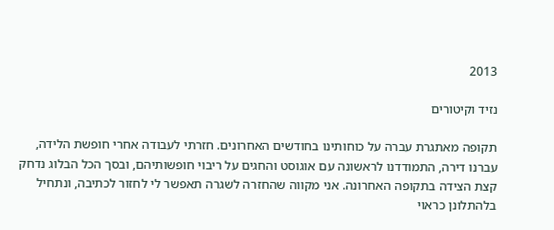2013

נזיד וקיטורים

תקופה מאתגרת עברה על כוחותינו בחודשים האחרונים. חזרתי לעבודה אחרי חופשת הלידה, עברנו דירה, התמודדנו לראשונה עם אוגוסט והחגים על ריבוי חופשותיהם, ובסך הכל הבלוג נדחק קצת הצידה בתקופה האחרונה. אני מקווה שהחזרה לשגרה תאפשר לי לחזור לכתיבה, ונתחיל בלהתלונן כראוי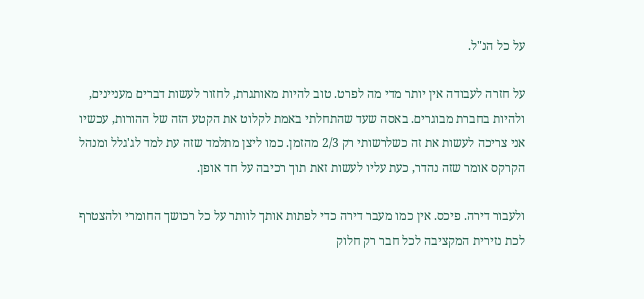על כל הנ"ל.

על חזרה לעבודה אין יותר מדי מה לפרט. טוב להיות מאותגרת, לחזור לעשות דברים מעניינים, ולהיות בחברת מבוגרים. באסה שעד שהתחלתי באמת לקלוט את הקטע הזה של ההורות, עכשיו אני צריכה לעשות את זה כשלרשותי רק 2/3 מהזמן. כמו ליצן מתלמד שזה עת למד לג'גלל ומנהל הקרקס אומר שזה נהדר, כעת עליו לעשות זאת תוך רכיבה על חד אופן.

ולעבור דירה. פיכס. אין כמו מעבר דירה כדי לפתות אותך לוותר על כל רכושך החומרי ולהצטרף לכת נזירית המקציבה לכל חבר רק חלוק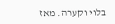בלוי וקערה. מאז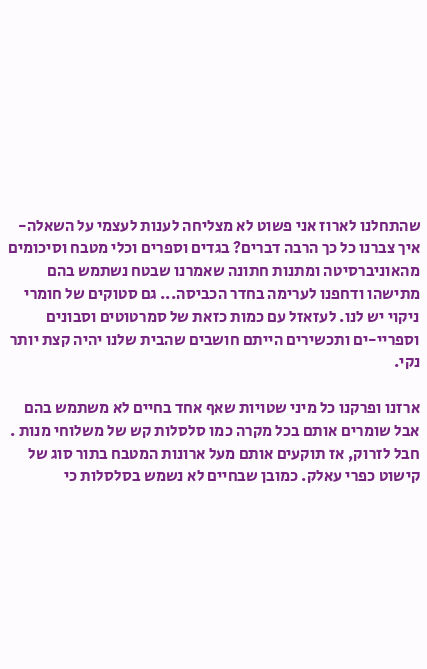שהתחלנו לארוז אני פשוט לא מצליחה לענות לעצמי על השאלה- איך צברנו כל כך הרבה דברים? בגדים וספרים וכלי מטבח וסיכומים מהאוניברסיטה ומתנות חתונה שאמרנו שבטח נשתמש בהם מתישהו ודחפנו לערימה בחדר הכביסה... גם סטוקים של חומרי ניקוי יש לנו. לעזאזל עם כמות כזאת של סמרטוטים וסבונים וספריי-ים ותכשירים הייתם חושבים שהבית שלנו יהיה קצת יותר נקי.

ארזנו ופרקנו כל מיני שטויות שאף אחד בחיים לא משתמש בהם אבל שומרים אותם בכל מקרה כמו סלסלות קש של משלוחי מנות . חבל לזרוק, אז תוקעים אותם מעל ארונות המטבח בתור סוג של קישוט כפרי עאלק. כמובן שבחיים לא נשמש בסלסלות כי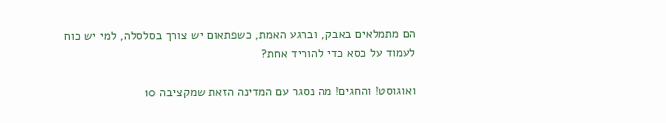הם מתמלאים באבק, וברגע האמת, כשפתאום יש צורך בסלסלה, למי יש כוח לעמוד על כסא כדי להוריד אחת?

ואוגוסט! והחגים! מה נסגר עם המדינה הזאת שמקציבה 10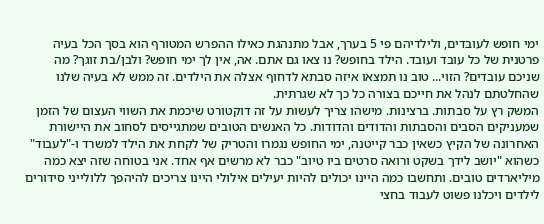ימי חופש לעובדים, ולילדיהם פי 5 בערך, אבל מתנהגת כאילו ההפרש המטורף הוא בסך הכל בעיה פרטנית של כל עובד ועובד. הילד בחופש? נו צאו גם אתם. אה, אין לך ימי חופש? ולבן/בת זוגך? מה שניכם עובדים? הזוי... טוב נו תמצאו איזה סבתא לדחוף אצלה את הילדים. זה ממש לא בעיה שלנו שהחלטתם לנהל את חייכם בצורה כל כך לא שגרתית.
המשק רץ על סבתות. ברצינות. מישהו צריך לעשות על זה דוקטורט שיכמת את השווי העצום של הזמן שמעניקים הסבים והסבתות והדודים והדודות. כל האנשים הטובים שמתגייסים לסחוב את היישורת האחרונה של הקיץ כשאין כבר קייטנה, ימי החופש נגמרו והטריק של לקחת את הילד למשרד ו-"לעבוד" כשהוא "יושב לידך בשקט ורואה סרטים ביו טיוב" כבר לא מרשים אף אחד. אני בטוחה שזה יצא כמה מיליארדים טובים. ותחשבו כמה היינו יכולים להיות יעילים אילולי היינו צריכים להיהפך ללולייני סידורים לילדים ויכלנו פשוט לעבוד בחצי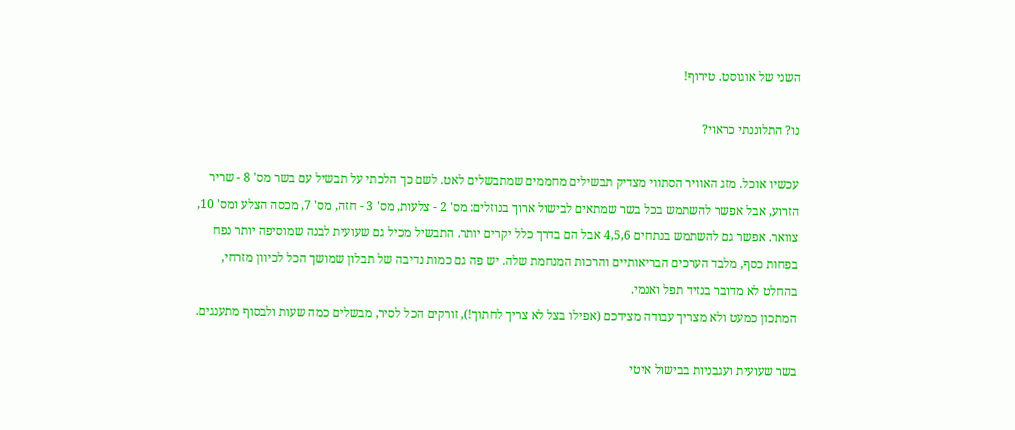השני של אוגוסט. טירוף!

נו? התלוננתי כראוי?

עכשיו אוכל. מזג האוויר הסתווי מצדיק תבשילים מחממים שמתבשלים לאט. לשם כך הלכתי על תבשיל עם בשר מס' 8 - שריר הזרוע, אבל אפשר להשתמש בכל בשר שמתאים לבישול ארוך בנוזלים: מס' 2 - צלעות, מס' 3 - חזה, מס' 7, מכסה הצלע ומס' 10, צוואר. אפשר גם להשתמש בנתחים 4,5,6 אבל הם בדרך כלל יקרים יותר. התבשיל מכיל גם שעועית לבנה שמוסיפה יותר נפח בפחות כסף, מלבד הערכים הבריאותיים והרכות המנחמת שלה. יש פה גם כמות נדיבה של תבלון שמושך הכל לכיוון מזרחי, בהחלט לא מדובר בנזיד תפל ואנמי.
המתכון כמעט ולא מצריך עבודה מצידכם (אפילו בצל לא צריך לחתוך!), זורקים הכל לסיר, מבשלים כמה שעות ולבסוף מתענגים.

בשר שעועית ועגבניות בבישול איטי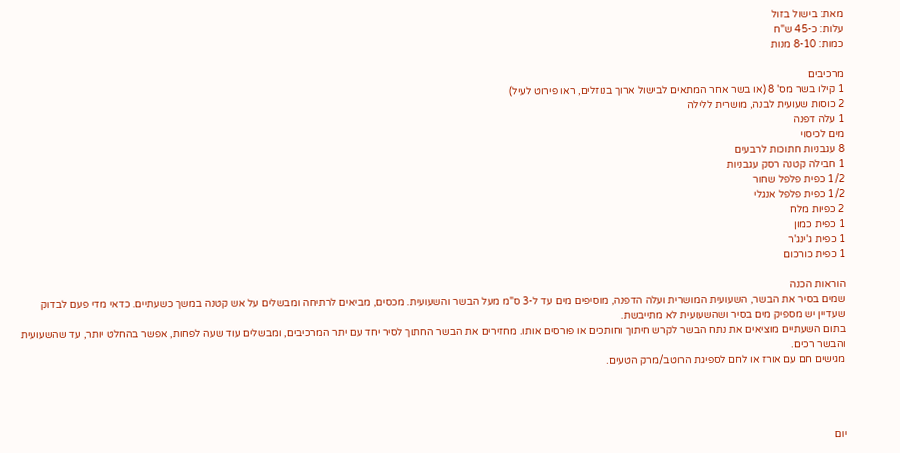מאת: בישול בזול
עלות: כ-45 ש"ח
כמות: 8-10 מנות

מרכיבים
1 קילו בשר מס' 8 (או בשר אחר המתאים לבישול ארוך בנוזלים, ראו פירוט לעיל)
2 כוסות שעועית לבנה, מושרית ללילה
1 עלה דפנה
מים לכיסוי
8 עגבניות חתוכות לרבעים
1 חבילה קטנה רסק עגבניות
1/2 כפית פלפל שחור
1/2 כפית פלפל אנגלי
2 כפיות מלח
1 כפית כמון
1 כפית ג'ינג'ר
1 כפית כורכום

הוראות הכנה
שמים בסיר את הבשר, השעועית המושרית ועלה הדפנה, מוסיפים מים עד ל-3 ס"מ מעל הבשר והשעועית. מכסים, מביאים לרתיחה ומבשלים על אש קטנה במשך כשעתיים. כדאי מדי פעם לבדוק שעדיין יש מספיק מים בסיר ושהשעועית לא מתייבשת.
בתום השעתיים מוציאים את נתח הבשר לקרש חיתוך וחותכים או פורסים אותו. מחזירים את הבשר החתוך לסיר יחד עם יתר המרכיבים, ומבשלים עוד שעה לפחות, אפשר בהחלט יותר, עד שהשעועית והבשר רכים.
מגישים חם עם אורז או לחם לספיגת הרוטב/מרק הטעים.




יום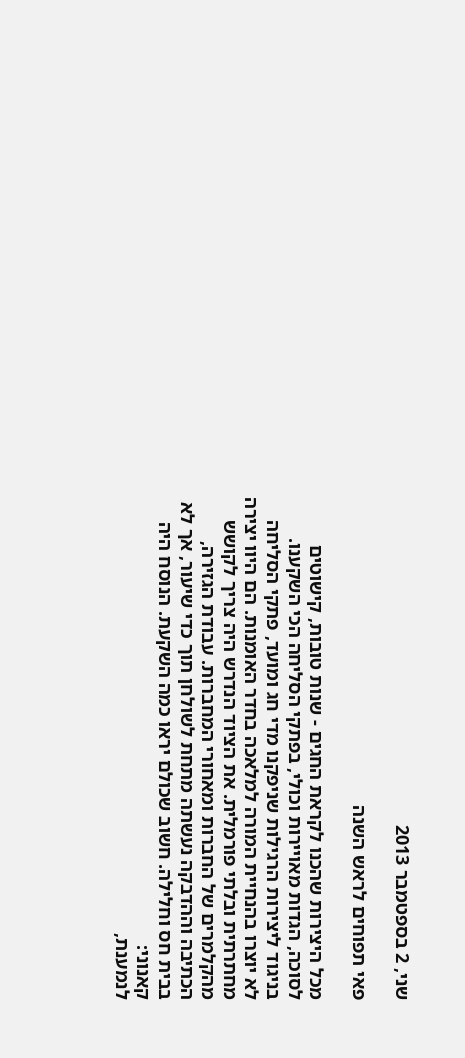שני, 2 בספטמבר 2013

פאי תפוחים לראש השנה

מכל היצירות שהכנו לקראת החגים - שנות טובות, קישוטים לסוכה, הגדות מאויירות וכולי, בפתקי הסליחה הכי השקענו. בניגוד ליצירות הרגילות שניפקנו מדי חג ומועד, פתקי הסליחה לא יוצרו בהנחיית המורה למלאכה בחדר האומנות. הם היוו יצירה מחתרתית ובלתי פורמלית. את הציוד הנדרש היה צריך לקושש מהקלמרים של החברות ומאחורי המחברות. עבודת הגזירה, הכתיבה וההדבקה נעשתה מתחת לשולחן תוך כדי שיעור, אך לא בבית חס וחלילה. חשוב שכולם יראו כמה השקעת. הנוסח היה קאנוני:
לנמענת,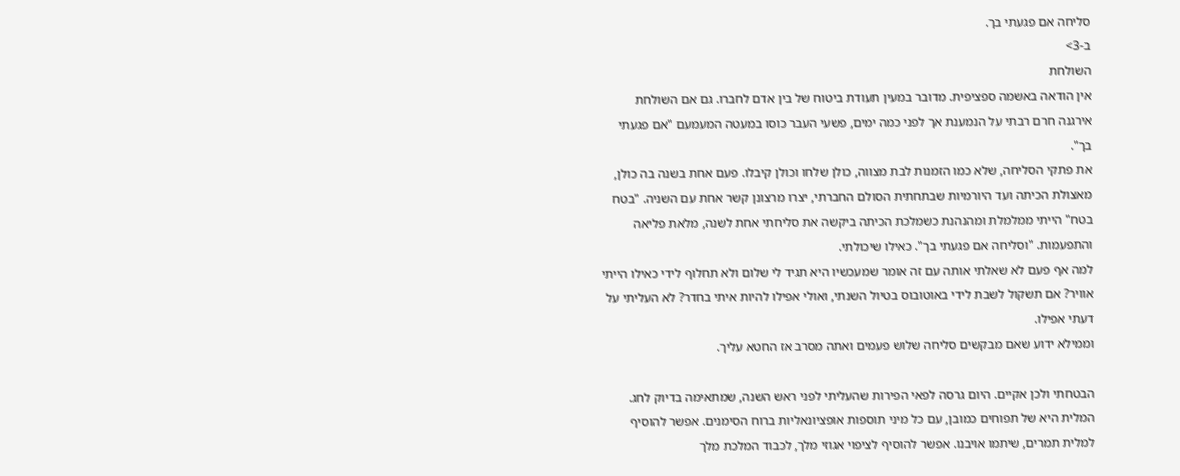סליחה אם פגעתי בך.
ב-3>
השולחת
אין הודאה באשמה ספציפית. מדובר במעין תעודת ביטוח של בין אדם לחברו. גם אם השולחת אירגנה חרם רבתי על הנמענת אך לפני כמה ימים, פשעי העבר כוסו במעטה המעמעם "אם פגעתי בך".
את פתקי הסליחה, שלא כמו הזמנות לבת מצווה, כולן שלחו וכולן קיבלו. פעם אחת בשנה בה כולן, מאצולת הכיתה ועד היורמיות שבתחתית הסולם החברתי, יצרו מרצונן קשר אחת עם השניה. "בטח בטח" הייתי ממלמלת ומהנהנת כשמלכת הכיתה ביקשה את סליחתי אחת לשנה, מלאת פליאה והתפעמות. "וסליחה אם פגעתי בך". כאילו שיכולתי.
למה אף פעם לא שאלתי אותה עם זה אומר שמעכשיו היא תגיד לי שלום ולא תחלוף לידי כאילו הייתי אוויר? אם תשקול לשבת לידי באוטובוס בטיול השנתי, ואולי אפילו להיות איתי בחדר? לא העליתי על דעתי אפילו.
וממילא ידוע שאם מבקשים סליחה שלוש פעמים ואתה מסרב אז החטא עליך.

הבטחתי ולכן אקיים. היום גרסה לפאי הפירות שהעליתי לפני ראש השנה, שמתאימה בדיוק לחג. המלית היא של תפוחים כמובן, עם כל מיני תוספות אופציונאליות ברוח הסימנים. אפשר להוסיף למלית תמרים, שיתמו אויבנו. אפשר להוסיף לציפוי אגוזי מלך, לכבוד המלכת מלך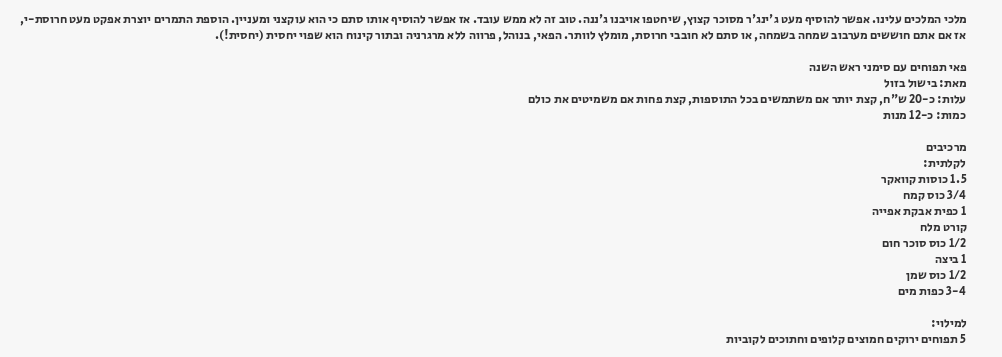מלכי המלכים עלינו. אפשר להוסיף מעט ג'ינג'ר מסוכר קצוץ, שיחטפו אויבנו ג'ננה. טוב זה לא ממש עובד. אז אפשר להוסיף אותו סתם כי הוא עוקצני ומעניין. הוספת התמרים יוצרת אפקט מעט חרוסת-י, אז אם אתם חוששים מערבוב שמחה בשמחה, או סתם לא חובבי חרוסת, מומלץ לוותר. הפאי, בנוהל, פרווה ללא מרגרניה ובתור קינוח הוא שפוי יחסית (יחסית!).

פאי תפוחים עם סימני ראש השנה
מאת: בישול בזול
עלות: כ-20 ש"ח, קצת יותר אם משתמשים בכל התוספות, קצת פחות אם משמיטים את כולם
כמות: כ-12 מנות

מרכיבים
לקלתית:
1.5 כוסות קוואקר
3/4 כוס קמח
1 כפית אבקת אפייה
קורט מלח
1/2 כוס סוכר חום
1 ביצה
1/2 כוס שמן
3-4 כפות מים

למילוי:
5 תפוחים ירוקים חמוצים קלופים וחתוכים לקוביות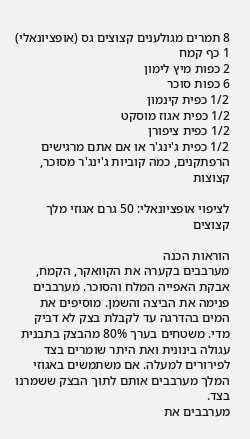8 תמרים מגולענים קצוצים גס (אופציונאלי)
1 כף קמח
2 כפות מיץ לימון
6 כפות סוכר
1/2 כפית קינמון
1/2 כפית אגוז מוסקט
1/2 כפית ציפורן
1/2 כפית ג'ינג'ר או אם אתם מרגישים הרפתקנים, כמה קוביות ג'ינג'ר מסוכר, קצוצות

לציפוי אופציונאלי: 50 גרם אגוזי מלך קצוצים

הוראות הכנה
מערבבים בקערה את הקוואקר, הקמח, אבקת האפייה המלח והסוכר. מערבבים פנימה את הביצה והשמן. מוסיפים את המים בהדרגה עד לקבלת בצק לא דביק מדי. משטחים בערך 80% מהבצק בתבנית עגולה בינונית ואת היתר שומרים בצד לפירורים למעלה. אם משתמשים באגוזי המלך מערבבים אותם לתוך הבצק ששמרנו בצד.
מערבבים את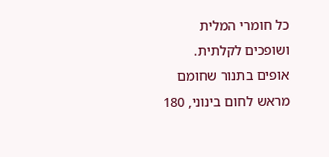כל חומרי המלית ושופכים לקלתית.
אופים בתנור שחומם מראש לחום בינוני, 180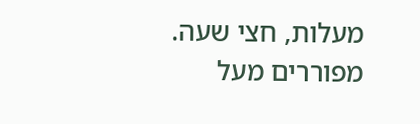מעלות, חצי שעה.
מפוררים מעל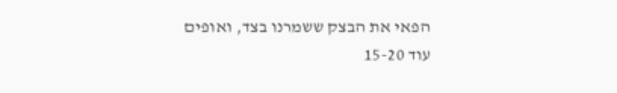הפאי את הבצק ששמרנו בצד, ואופים עוד 15-20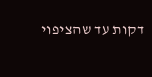דקות עד שהציפוי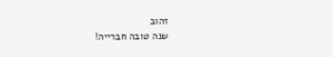זהוב
שנה טובה חברייה!